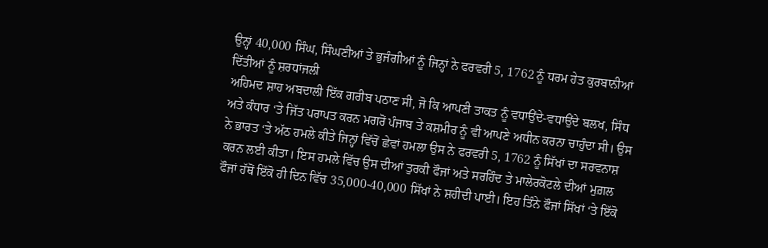ਉਨ੍ਹਾਂ 40,000 ਸਿੰਘ, ਸਿੰਘਣੀਆਂ ਤੇ ਭੁਜੰਗੀਆਂ ਨੂੰ ਜਿਨ੍ਹਾਂ ਨੇ ਫਰਵਰੀ 5, 1762 ਨੂੰ ਧਰਮ ਹੇਤ ਕੁਰਬਾਨੀਆਂ ਦਿੱਤੀਆਂ ਨੂੰ ਸ਼ਰਧਾਂਜਲੀ
ਅਹਿਮਦ ਸ਼ਾਹ ਅਬਦਾਲੀ ਇੱਕ ਗਰੀਬ ਪਠਾਣ ਸੀ, ਜੋ ਕਿ ਆਪਣੀ ਤਾਕਤ ਨੂੰ ਵਧਾਉਂਦੇ-ਵਧਾਉਂਦੇ ਬਲਖ, ਸਿੰਧ ਅਤੇ ਕੰਧਾਰ ‘ਤੇ ਜਿੱਤ ਪਰਾਪਤ ਕਰਨ ਮਗਰੋਂ ਪੰਜਾਬ ਤੇ ਕਸ਼ਮੀਰ ਨੂੰ ਵੀ ਆਪਣੇ ਅਧੀਨ ਕਰਨਾ ਚਾਹੁੰਦਾ ਸੀ। ਉਸ ਨੇ ਭਾਰਤ ‘ਤੇ ਅੱਠ ਹਮਲੇ ਕੀਤੇ ਜਿਨ੍ਹਾਂ ਵਿੱਚੋਂ ਛੇਵਾਂ ਹਮਲਾ ਉਸ ਨੇ ਫਰਵਰੀ 5, 1762 ਨੂੰ ਸਿੱਖਾਂ ਦਾ ਸਰਵਨਾਸ਼ ਕਰਨ ਲਈ ਕੀਤਾ। ਇਸ ਹਮਲੇ ਵਿੱਚ ਉਸ ਦੀਆਂ ਤੁਰਕੀ ਫੌਜਾਂ ਅਤੇ ਸਰਹਿੰਦ ਤੇ ਮਾਲੇਰਕੋਟਲੇ ਦੀਆਂ ਮੁਗ਼ਲ ਫੌਜਾਂ ਹੱਥੋਂ ਇੱਕੋ ਹੀ ਦਿਨ ਵਿੱਚ 35,000-40,000 ਸਿੱਖਾਂ ਨੇ ਸ਼ਹੀਦੀ ਪਾਈ। ਇਹ ਤਿੰਨੇ ਫੌਜਾਂ ਸਿੱਖਾਂ ‘ਤੇ ਇੱਕੋ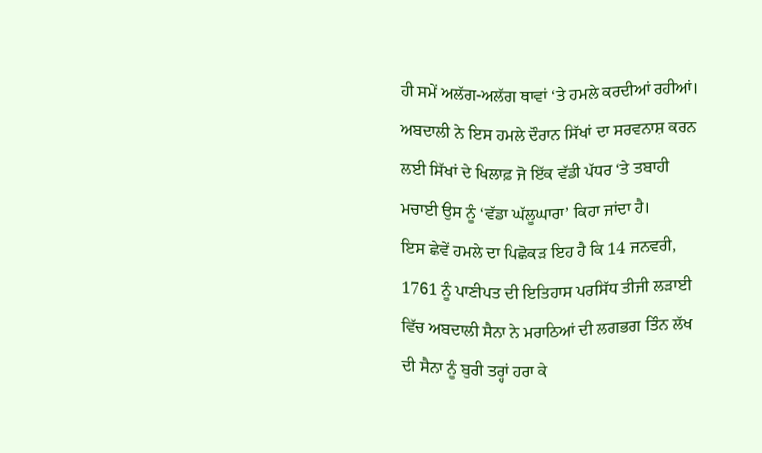ਹੀ ਸਮੇਂ ਅਲੱਗ-ਅਲੱਗ ਥਾਵਾਂ ‘ਤੇ ਹਮਲੇ ਕਰਦੀਆਂ ਰਹੀਆਂ। ਅਬਦਾਲੀ ਨੇ ਇਸ ਹਮਲੇ ਦੌਰਾਨ ਸਿੱਖਾਂ ਦਾ ਸਰਵਨਾਸ਼ ਕਰਨ ਲਈ ਸਿੱਖਾਂ ਦੇ ਖਿਲਾਫ਼ ਜੋ ਇੱਕ ਵੱਡੀ ਪੱਧਰ ‘ਤੇ ਤਬਾਹੀ ਮਚਾਈ ਉਸ ਨੂੰ ‘ਵੱਡਾ ਘੱਲੂਘਾਰਾ’ ਕਿਹਾ ਜਾਂਦਾ ਹੈ।
ਇਸ ਛੇਵੇਂ ਹਮਲੇ ਦਾ ਪਿਛੋਕੜ ਇਹ ਹੈ ਕਿ 14 ਜਨਵਰੀ, 1761 ਨੂੰ ਪਾਣੀਪਤ ਦੀ ਇਤਿਹਾਸ ਪਰਸਿੱਧ ਤੀਜੀ ਲੜਾਈ ਵਿੱਚ ਅਬਦਾਲੀ ਸੈਨਾ ਨੇ ਮਰਾਠਿਆਂ ਦੀ ਲਗਭਗ ਤਿੰਨ ਲੱਖ ਦੀ ਸੈਨਾ ਨੂੰ ਬੁਰੀ ਤਰ੍ਹਾਂ ਹਰਾ ਕੇ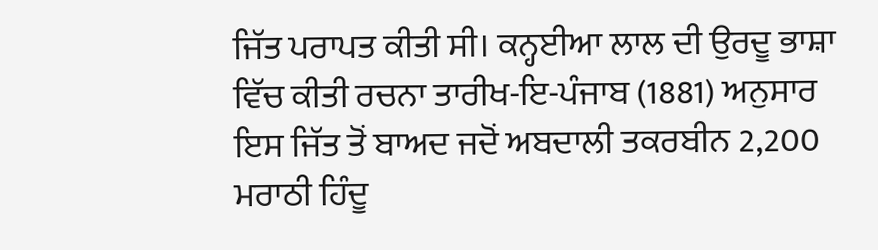ਜਿੱਤ ਪਰਾਪਤ ਕੀਤੀ ਸੀ। ਕਨ੍ਹਈਆ ਲਾਲ ਦੀ ਉਰਦੂ ਭਾਸ਼ਾ ਵਿੱਚ ਕੀਤੀ ਰਚਨਾ ਤਾਰੀਖ-ਇ-ਪੰਜਾਬ (1881) ਅਨੁਸਾਰ ਇਸ ਜਿੱਤ ਤੋਂ ਬਾਅਦ ਜਦੋਂ ਅਬਦਾਲੀ ਤਕਰਬੀਨ 2,200 ਮਰਾਠੀ ਹਿੰਦੂ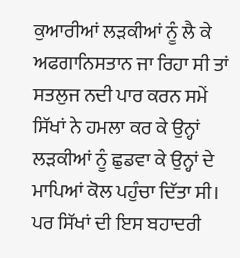ਕੁਆਰੀਆਂ ਲੜਕੀਆਂ ਨੂੰ ਲੈ ਕੇ ਅਫਗਾਨਿਸਤਾਨ ਜਾ ਰਿਹਾ ਸੀ ਤਾਂ ਸਤਲੁਜ ਨਦੀ ਪਾਰ ਕਰਨ ਸਮੇਂ ਸਿੱਖਾਂ ਨੇ ਹਮਲਾ ਕਰ ਕੇ ਉਨ੍ਹਾਂ ਲੜਕੀਆਂ ਨੂੰ ਛੁਡਵਾ ਕੇ ਉਨ੍ਹਾਂ ਦੇ ਮਾਪਿਆਂ ਕੋਲ ਪਹੁੰਚਾ ਦਿੱਤਾ ਸੀ। ਪਰ ਸਿੱਖਾਂ ਦੀ ਇਸ ਬਹਾਦਰੀ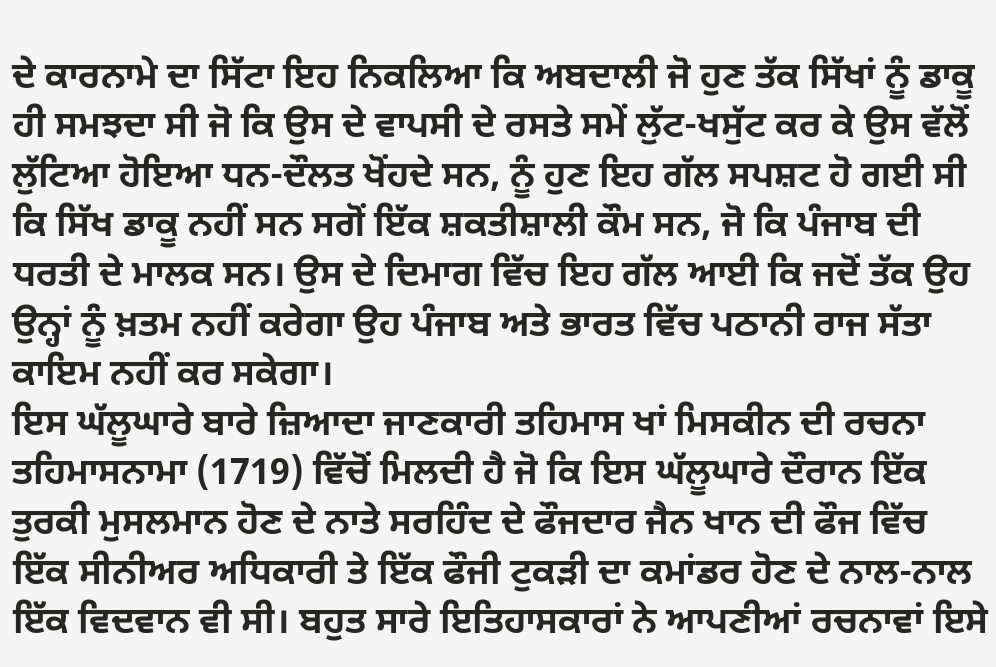ਦੇ ਕਾਰਨਾਮੇ ਦਾ ਸਿੱਟਾ ਇਹ ਨਿਕਲਿਆ ਕਿ ਅਬਦਾਲੀ ਜੋ ਹੁਣ ਤੱਕ ਸਿੱਖਾਂ ਨੂੰ ਡਾਕੂ ਹੀ ਸਮਝਦਾ ਸੀ ਜੋ ਕਿ ਉਸ ਦੇ ਵਾਪਸੀ ਦੇ ਰਸਤੇ ਸਮੇਂ ਲੁੱਟ-ਖਸੁੱਟ ਕਰ ਕੇ ਉਸ ਵੱਲੋਂ ਲੁੱਟਿਆ ਹੋਇਆ ਧਨ-ਦੌਲਤ ਖੋਂਹਦੇ ਸਨ, ਨੂੰ ਹੁਣ ਇਹ ਗੱਲ ਸਪਸ਼ਟ ਹੋ ਗਈ ਸੀ ਕਿ ਸਿੱਖ ਡਾਕੂ ਨਹੀਂ ਸਨ ਸਗੋਂ ਇੱਕ ਸ਼ਕਤੀਸ਼ਾਲੀ ਕੌਮ ਸਨ, ਜੋ ਕਿ ਪੰਜਾਬ ਦੀ ਧਰਤੀ ਦੇ ਮਾਲਕ ਸਨ। ਉਸ ਦੇ ਦਿਮਾਗ ਵਿੱਚ ਇਹ ਗੱਲ ਆਈ ਕਿ ਜਦੋਂ ਤੱਕ ਉਹ ਉਨ੍ਹਾਂ ਨੂੰ ਖ਼ਤਮ ਨਹੀਂ ਕਰੇਗਾ ਉਹ ਪੰਜਾਬ ਅਤੇ ਭਾਰਤ ਵਿੱਚ ਪਠਾਨੀ ਰਾਜ ਸੱਤਾ ਕਾਇਮ ਨਹੀਂ ਕਰ ਸਕੇਗਾ।
ਇਸ ਘੱਲੂਘਾਰੇ ਬਾਰੇ ਜ਼ਿਆਦਾ ਜਾਣਕਾਰੀ ਤਹਿਮਾਸ ਖਾਂ ਮਿਸਕੀਨ ਦੀ ਰਚਨਾ ਤਹਿਮਾਸਨਾਮਾ (1719) ਵਿੱਚੋਂ ਮਿਲਦੀ ਹੈ ਜੋ ਕਿ ਇਸ ਘੱਲੂਘਾਰੇ ਦੌਰਾਨ ਇੱਕ ਤੁਰਕੀ ਮੁਸਲਮਾਨ ਹੋਣ ਦੇ ਨਾਤੇ ਸਰਹਿੰਦ ਦੇ ਫੌਜਦਾਰ ਜੈਨ ਖਾਨ ਦੀ ਫੌਜ ਵਿੱਚ ਇੱਕ ਸੀਨੀਅਰ ਅਧਿਕਾਰੀ ਤੇ ਇੱਕ ਫੌਜੀ ਟੁਕੜੀ ਦਾ ਕਮਾਂਡਰ ਹੋਣ ਦੇ ਨਾਲ-ਨਾਲ ਇੱਕ ਵਿਦਵਾਨ ਵੀ ਸੀ। ਬਹੁਤ ਸਾਰੇ ਇਤਿਹਾਸਕਾਰਾਂ ਨੇ ਆਪਣੀਆਂ ਰਚਨਾਵਾਂ ਇਸੇ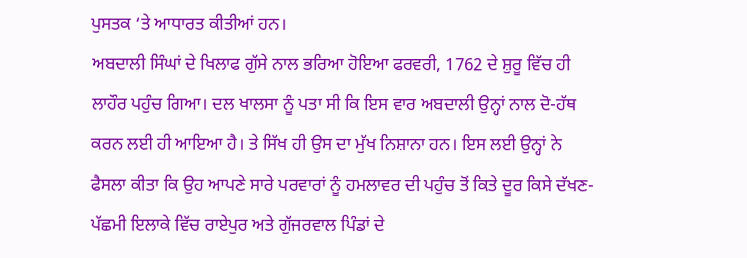ਪੁਸਤਕ ‘ਤੇ ਆਧਾਰਤ ਕੀਤੀਆਂ ਹਨ।
ਅਬਦਾਲੀ ਸਿੰਘਾਂ ਦੇ ਖਿਲਾਫ ਗੁੱਸੇ ਨਾਲ ਭਰਿਆ ਹੋਇਆ ਫਰਵਰੀ, 1762 ਦੇ ਸ਼ੁਰੂ ਵਿੱਚ ਹੀ ਲਾਹੌਰ ਪਹੁੰਚ ਗਿਆ। ਦਲ ਖਾਲਸਾ ਨੂੰ ਪਤਾ ਸੀ ਕਿ ਇਸ ਵਾਰ ਅਬਦਾਲੀ ਉਨ੍ਹਾਂ ਨਾਲ ਦੋ-ਹੱਥ ਕਰਨ ਲਈ ਹੀ ਆਇਆ ਹੈ। ਤੇ ਸਿੱਖ ਹੀ ਉਸ ਦਾ ਮੁੱਖ ਨਿਸ਼ਾਨਾ ਹਨ। ਇਸ ਲਈ ਉਨ੍ਹਾਂ ਨੇ ਫੈਸਲਾ ਕੀਤਾ ਕਿ ਉਹ ਆਪਣੇ ਸਾਰੇ ਪਰਵਾਰਾਂ ਨੂੰ ਹਮਲਾਵਰ ਦੀ ਪਹੁੰਚ ਤੋਂ ਕਿਤੇ ਦੂਰ ਕਿਸੇ ਦੱਖਣ-ਪੱਛਮੀ ਇਲਾਕੇ ਵਿੱਚ ਰਾਏਪੁਰ ਅਤੇ ਗੁੱਜਰਵਾਲ ਪਿੰਡਾਂ ਦੇ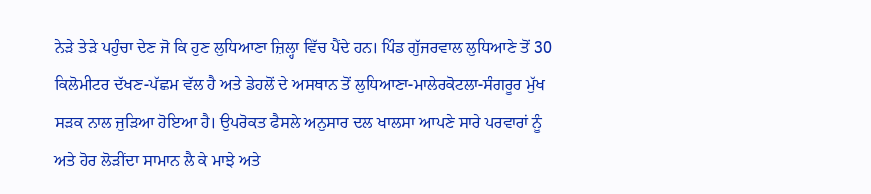ਨੇੜੇ ਤੇੜੇ ਪਹੁੰਚਾ ਦੇਣ ਜੋ ਕਿ ਹੁਣ ਲੁਧਿਆਣਾ ਜ਼ਿਲ੍ਹਾ ਵਿੱਚ ਪੈਂਦੇ ਹਨ। ਪਿੰਡ ਗੁੱਜਰਵਾਲ ਲੁਧਿਆਣੇ ਤੋਂ 30 ਕਿਲੋਮੀਟਰ ਦੱਖਣ-ਪੱਛਮ ਵੱਲ ਹੈ ਅਤੇ ਡੇਹਲੋਂ ਦੇ ਅਸਥਾਨ ਤੋਂ ਲੁਧਿਆਣਾ-ਮਾਲੇਰਕੋਟਲਾ-ਸੰਗਰੂਰ ਮੁੱਖ ਸੜਕ ਨਾਲ ਜੁੜਿਆ ਹੋਇਆ ਹੈ। ਉਪਰੋਕਤ ਫੈਸਲੇ ਅਨੁਸਾਰ ਦਲ ਖਾਲਸਾ ਆਪਣੇ ਸਾਰੇ ਪਰਵਾਰਾਂ ਨੂੰ ਅਤੇ ਹੋਰ ਲੋੜੀਂਦਾ ਸਾਮਾਨ ਲੈ ਕੇ ਮਾਝੇ ਅਤੇ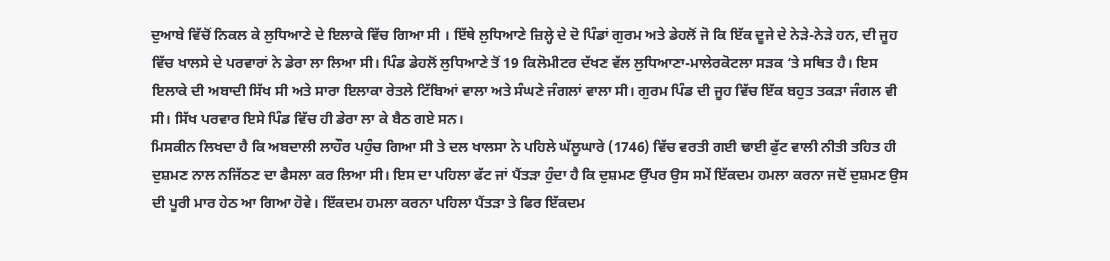ਦੁਆਬੇ ਵਿੱਚੋਂ ਨਿਕਲ ਕੇ ਲੁਧਿਆਣੇ ਦੇ ਇਲਾਕੇ ਵਿੱਚ ਗਿਆ ਸੀ । ਇੱਥੇ ਲੁਧਿਆਣੇ ਜ਼ਿਲ੍ਹੇ ਦੇ ਦੋ ਪਿੰਡਾਂ ਗੁਰਮ ਅਤੇ ਡੇਹਲੋਂ ਜੋ ਕਿ ਇੱਕ ਦੂਜੇ ਦੇ ਨੇੜੇ-ਨੇੜੇ ਹਨ, ਦੀ ਜੂਹ ਵਿੱਚ ਖਾਲਸੇ ਦੇ ਪਰਵਾਰਾਂ ਨੇ ਡੇਰਾ ਲਾ ਲਿਆ ਸੀ। ਪਿੰਡ ਡੇਹਲੋਂ ਲੁਧਿਆਣੇ ਤੋਂ 19 ਕਿਲੋਮੀਟਰ ਦੱਖਣ ਵੱਲ ਲੁਧਿਆਣਾ-ਮਾਲੇਰਕੋਟਲਾ ਸੜਕ ‘ਤੇ ਸਥਿਤ ਹੈ। ਇਸ ਇਲਾਕੇ ਦੀ ਅਬਾਦੀ ਸਿੱਖ ਸੀ ਅਤੇ ਸਾਰਾ ਇਲਾਕਾ ਰੇਤਲੇ ਟਿੱਬਿਆਂ ਵਾਲਾ ਅਤੇ ਸੰਘਣੇ ਜੰਗਲਾਂ ਵਾਲਾ ਸੀ। ਗੁਰਮ ਪਿੰਡ ਦੀ ਜੂਹ ਵਿੱਚ ਇੱਕ ਬਹੁਤ ਤਕੜਾ ਜੰਗਲ ਵੀ ਸੀ। ਸਿੱਖ ਪਰਵਾਰ ਇਸੇ ਪਿੰਡ ਵਿੱਚ ਹੀ ਡੇਰਾ ਲਾ ਕੇ ਬੈਠ ਗਏ ਸਨ।
ਮਿਸਕੀਨ ਲਿਖਦਾ ਹੈ ਕਿ ਅਬਦਾਲੀ ਲਾਹੌਰ ਪਹੁੰਚ ਗਿਆ ਸੀ ਤੇ ਦਲ ਖਾਲਸਾ ਨੇ ਪਹਿਲੇ ਘੱਲੂਘਾਰੇ (1746) ਵਿੱਚ ਵਰਤੀ ਗਈ ਢਾਈ ਫੁੱਟ ਵਾਲੀ ਨੀਤੀ ਤਹਿਤ ਹੀ ਦੁਸ਼ਮਣ ਨਾਲ ਨਜਿੱਠਣ ਦਾ ਫੈਸਲਾ ਕਰ ਲਿਆ ਸੀ। ਇਸ ਦਾ ਪਹਿਲਾ ਫੱਟ ਜਾਂ ਪੈਂਤੜਾ ਹੁੰਦਾ ਹੈ ਕਿ ਦੁਸ਼ਮਣ ਉੱਪਰ ਉਸ ਸਮੇਂ ਇੱਕਦਮ ਹਮਲਾ ਕਰਨਾ ਜਦੋਂ ਦੁਸ਼ਮਣ ਉਸ ਦੀ ਪੂਰੀ ਮਾਰ ਹੇਠ ਆ ਗਿਆ ਹੋਵੇ। ਇੱਕਦਮ ਹਮਲਾ ਕਰਨਾ ਪਹਿਲਾ ਪੈਂਤੜਾ ਤੇ ਫਿਰ ਇੱਕਦਮ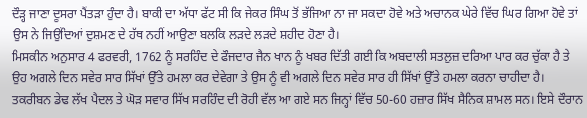ਦੌੜ੍ਹ ਜਾਣਾ ਦੂਸਰਾ ਪੈਂਤੜਾ ਹੁੰਦਾ ਹੈ। ਬਾਕੀ ਦਾ ਅੱਧਾ ਫੱਟ ਸੀ ਕਿ ਜੇਕਰ ਸਿੰਘ ਤੋਂ ਭੱਜਿਆ ਨਾ ਜਾ ਸਕਦਾ ਹੋਵੇ ਅਤੇ ਅਚਾਨਕ ਘੇਰੇ ਵਿੱਚ ਘਿਰ ਗਿਆ ਹੋਵੇ ਤਾਂ ਉਸ ਨੇ ਜਿਉਂਦਿਆਂ ਦੁਸ਼ਮਣ ਦੇ ਹੱਥ ਨਹੀਂ ਆਉਣਾ ਬਲਕਿ ਲੜਦੇ ਲੜਦੇ ਸ਼ਹੀਦ ਹੋਣਾ ਹੈ।
ਮਿਸਕੀਨ ਅਨੁਸਾਰ 4 ਫਰਵਰੀ, 1762 ਨੂੰ ਸਰਹਿੰਦ ਦੇ ਫੌਜਦਾਰ ਜੈਨ ਖਾਨ ਨੂੰ ਖਬਰ ਦਿੱਤੀ ਗਈ ਕਿ ਅਬਦਾਲੀ ਸਤਲੁਜ਼ ਦਰਿਆ ਪਾਰ ਕਰ ਚੁੱਕਾ ਹੈ ਤੇ ਉਹ ਅਗਲੇ ਦਿਨ ਸਵੇਰ ਸਾਰ ਸਿੱਖਾਂ ਉੱਤੇ ਹਮਲਾ ਕਰ ਦੇਵੇਗਾ ਤੇ ਉਸ ਨੂੰ ਵੀ ਅਗਲੇ ਦਿਨ ਸਵੇਰ ਸਾਰ ਹੀ ਸਿੱਖਾਂ ਉੱਤੇ ਹਮਲਾ ਕਰਨਾ ਚਾਹੀਦਾ ਹੈ। ਤਕਰੀਬਨ ਡੇਢ ਲੱਖ ਪੈਦਲ ਤੇ ਘੋੜ ਸਵਾਰ ਸਿੱਖ ਸਰਹਿੰਦ ਦੀ ਰੋਹੀ ਵੱਲ ਆ ਗਏ ਸਨ ਜਿਨ੍ਹਾਂ ਵਿੱਚ 50-60 ਹਜ਼ਾਰ ਸਿੱਖ ਸੈਨਿਕ ਸ਼ਾਮਲ ਸਨ। ਇਸੇ ਦੌਰਾਨ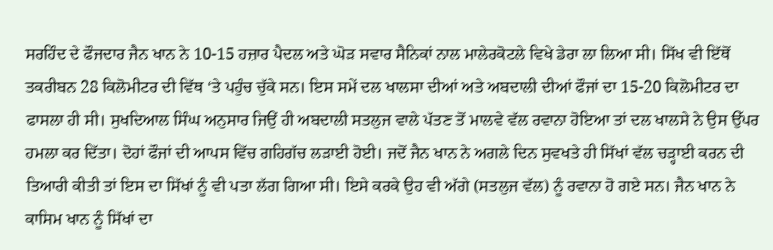ਸਰਹਿੰਦ ਦੇ ਫੌਜਦਾਰ ਜੈਨ ਖਾਨ ਨੇ 10-15 ਹਜ਼ਾਰ ਪੈਦਲ ਅਤੇ ਘੋੜ ਸਵਾਰ ਸੈਨਿਕਾਂ ਨਾਲ ਮਾਲੇਰਕੋਟਲੇ ਵਿਖੇ ਡੇਰਾ ਲਾ ਲਿਆ ਸੀ। ਸਿੱਖ ਵੀ ਇੱਥੋਂ ਤਕਰੀਬਨ 28 ਕਿਲੋਮੀਟਰ ਦੀ ਵਿੱਥ ‘ਤੇ ਪਹੁੰਚ ਚੁੱਕੇ ਸਨ। ਇਸ ਸਮੇਂ ਦਲ ਖਾਲਸਾ ਦੀਆਂ ਅਤੇ ਅਬਦਾਲੀ ਦੀਆਂ ਫੌਜਾਂ ਦਾ 15-20 ਕਿਲੋਮੀਟਰ ਦਾ ਫਾਸਲਾ ਹੀ ਸੀ। ਸੁਖਦਿਆਲ ਸਿੰਘ ਅਨੁਸਾਰ ਜਿਉਂ ਹੀ ਅਬਦਾਲੀ ਸਤਲੁਜ ਵਾਲੇ ਪੱਤਣ ਤੋਂ ਮਾਲਵੇ ਵੱਲ ਰਵਾਨਾ ਹੋਇਆ ਤਾਂ ਦਲ ਖਾਲਸੇ ਨੇ ਉਸ ਉੱਪਰ ਹਮਲਾ ਕਰ ਦਿੱਤਾ। ਦੋਹਾਂ ਫੌਜਾਂ ਦੀ ਆਪਸ ਵਿੱਚ ਗਹਿਗੱਚ ਲੜਾਈ ਹੋਈ। ਜਦੋਂ ਜੈਨ ਖਾਨ ਨੇ ਅਗਲੇ ਦਿਨ ਸੁਵਖਤੇ ਹੀ ਸਿੱਖਾਂ ਵੱਲ ਚੜ੍ਹਾਈ ਕਰਨ ਦੀ ਤਿਆਰੀ ਕੀਤੀ ਤਾਂ ਇਸ ਦਾ ਸਿੱਖਾਂ ਨੂੰ ਵੀ ਪਤਾ ਲੱਗ ਗਿਆ ਸੀ। ਇਸੇ ਕਰਕੇ ਉਹ ਵੀ ਅੱਗੇ (ਸਤਲੁਜ ਵੱਲ) ਨੂੰ ਰਵਾਨਾ ਹੋ ਗਏ ਸਨ। ਜੈਨ ਖਾਨ ਨੇ ਕਾਸਿਮ ਖਾਨ ਨੂੰ ਸਿੱਖਾਂ ਦਾ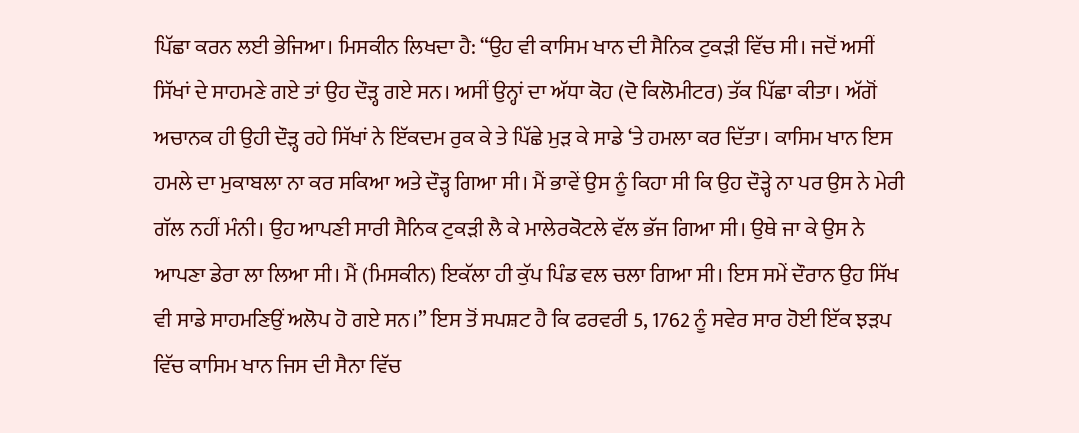ਪਿੱਛਾ ਕਰਨ ਲਈ ਭੇਜਿਆ। ਮਿਸਕੀਨ ਲਿਖਦਾ ਹੈ: “ਉਹ ਵੀ ਕਾਸਿਮ ਖਾਨ ਦੀ ਸੈਨਿਕ ਟੁਕੜੀ ਵਿੱਚ ਸੀ। ਜਦੋਂ ਅਸੀਂ ਸਿੱਖਾਂ ਦੇ ਸਾਹਮਣੇ ਗਏ ਤਾਂ ਉਹ ਦੌੜ੍ਹ ਗਏ ਸਨ। ਅਸੀਂ ਉਨ੍ਹਾਂ ਦਾ ਅੱਧਾ ਕੋਹ (ਦੋ ਕਿਲੋਮੀਟਰ) ਤੱਕ ਪਿੱਛਾ ਕੀਤਾ। ਅੱਗੋਂ ਅਚਾਨਕ ਹੀ ਉਹੀ ਦੌੜ੍ਹ ਰਹੇ ਸਿੱਖਾਂ ਨੇ ਇੱਕਦਮ ਰੁਕ ਕੇ ਤੇ ਪਿੱਛੇ ਮੁੜ ਕੇ ਸਾਡੇ ‘ਤੇ ਹਮਲਾ ਕਰ ਦਿੱਤਾ। ਕਾਸਿਮ ਖਾਨ ਇਸ ਹਮਲੇ ਦਾ ਮੁਕਾਬਲਾ ਨਾ ਕਰ ਸਕਿਆ ਅਤੇ ਦੌੜ੍ਹ ਗਿਆ ਸੀ। ਮੈਂ ਭਾਵੇਂ ਉਸ ਨੂੰ ਕਿਹਾ ਸੀ ਕਿ ਉਹ ਦੌੜ੍ਹੇ ਨਾ ਪਰ ਉਸ ਨੇ ਮੇਰੀ ਗੱਲ ਨਹੀਂ ਮੰਨੀ। ਉਹ ਆਪਣੀ ਸਾਰੀ ਸੈਨਿਕ ਟੁਕੜੀ ਲੈ ਕੇ ਮਾਲੇਰਕੋਟਲੇ ਵੱਲ ਭੱਜ ਗਿਆ ਸੀ। ਉਥੇ ਜਾ ਕੇ ਉਸ ਨੇ ਆਪਣਾ ਡੇਰਾ ਲਾ ਲਿਆ ਸੀ। ਮੈਂ (ਮਿਸਕੀਨ) ਇਕੱਲਾ ਹੀ ਕੁੱਪ ਪਿੰਡ ਵਲ ਚਲਾ ਗਿਆ ਸੀ। ਇਸ ਸਮੇਂ ਦੌਰਾਨ ਉਹ ਸਿੱਖ ਵੀ ਸਾਡੇ ਸਾਹਮਣਿਉਂ ਅਲੋਪ ਹੋ ਗਏ ਸਨ।” ਇਸ ਤੋਂ ਸਪਸ਼ਟ ਹੈ ਕਿ ਫਰਵਰੀ 5, 1762 ਨੂੰ ਸਵੇਰ ਸਾਰ ਹੋਈ ਇੱਕ ਝੜਪ ਵਿੱਚ ਕਾਸਿਮ ਖਾਨ ਜਿਸ ਦੀ ਸੈਨਾ ਵਿੱਚ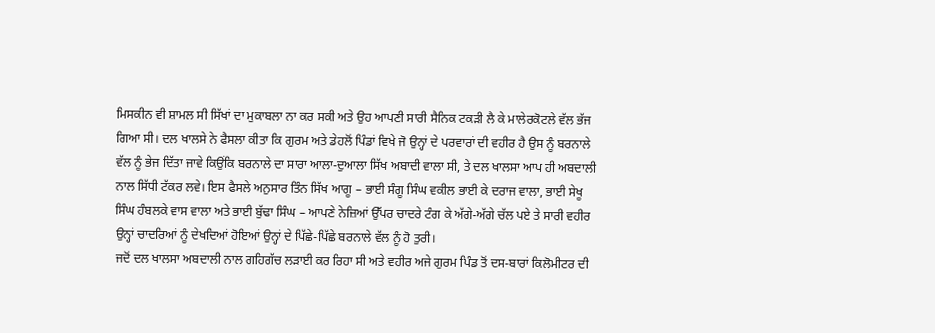ਮਿਸਕੀਨ ਵੀ ਸ਼ਾਮਲ ਸੀ ਸਿੱਖਾਂ ਦਾ ਮੁਕਾਬਲਾ ਨਾ ਕਰ ਸਕੀ ਅਤੇ ਉਹ ਆਪਣੀ ਸਾਰੀ ਸੈਨਿਕ ਟਕੜੀ ਲੈ ਕੇ ਮਾਲੇਰਕੋਟਲੇ ਵੱਲ ਭੱਜ ਗਿਆ ਸੀ। ਦਲ ਖਾਲਸੇ ਨੇ ਫੈਸਲਾ ਕੀਤਾ ਕਿ ਗੁਰਮ ਅਤੇ ਡੇਹਲੋਂ ਪਿੰਡਾਂ ਵਿਖੇ ਜੋ ਉਨ੍ਹਾਂ ਦੇ ਪਰਵਾਰਾਂ ਦੀ ਵਹੀਰ ਹੈ ਉਸ ਨੂੰ ਬਰਨਾਲੇ ਵੱਲ ਨੂੰ ਭੇਜ ਦਿੱਤਾ ਜਾਵੇ ਕਿਉਂਕਿ ਬਰਨਾਲੇ ਦਾ ਸਾਰਾ ਆਲਾ-ਦੁਆਲਾ ਸਿੱਖ ਅਬਾਦੀ ਵਾਲਾ ਸੀ, ਤੇ ਦਲ ਖਾਲਸਾ ਆਪ ਹੀ ਅਬਦਾਲੀ ਨਾਲ ਸਿੱਧੀ ਟੱਕਰ ਲਵੇ। ਇਸ ਫੈਸਲੇ ਅਨੁਸਾਰ ਤਿੰਨ ਸਿੱਖ ਆਗੂ – ਭਾਈ ਸੰਗੂ ਸਿੰਘ ਵਕੀਲ ਭਾਈ ਕੇ ਦਰਾਜ ਵਾਲਾ, ਭਾਈ ਸੇਖੂ ਸਿੰਘ ਹੰਬਲਕੇ ਵਾਸ ਵਾਲਾ ਅਤੇ ਭਾਈ ਬੁੱਢਾ ਸਿੰਘ – ਆਪਣੇ ਨੇਜ਼ਿਆਂ ਉੱਪਰ ਚਾਦਰੇ ਟੰਗ ਕੇ ਅੱਗੇ-ਅੱਗੇ ਚੱਲ ਪਏ ਤੇ ਸਾਰੀ ਵਹੀਰ ਉਨ੍ਹਾਂ ਚਾਦਰਿਆਂ ਨੂੰ ਦੇਖਦਿਆਂ ਹੋਇਆਂ ਉਨ੍ਹਾਂ ਦੇ ਪਿੱਛੇ-ਪਿੱਛੇ ਬਰਨਾਲੇ ਵੱਲ ਨੂੰ ਹੋ ਤੁਰੀ।
ਜਦੋਂ ਦਲ ਖਾਲਸਾ ਅਬਦਾਲੀ ਨਾਲ ਗਹਿਗੱਚ ਲੜਾਈ ਕਰ ਰਿਹਾ ਸੀ ਅਤੇ ਵਹੀਰ ਅਜੇ ਗੁਰਮ ਪਿੰਡ ਤੋਂ ਦਸ-ਬਾਰਾਂ ਕਿਲੋਮੀਟਰ ਦੀ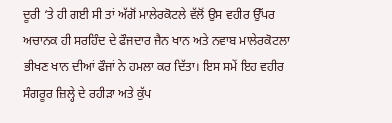ਦੂਰੀ ‘ਤੇ ਹੀ ਗਈ ਸੀ ਤਾਂ ਅੱਗੋਂ ਮਾਲੇਰਕੋਟਲੇ ਵੱਲੋਂ ਉਸ ਵਹੀਰ ਉੱਪਰ ਅਚਾਨਕ ਹੀ ਸਰਹਿੰਦ ਦੇ ਫੌਜਦਾਰ ਜੈਨ ਖਾਨ ਅਤੇ ਨਵਾਬ ਮਾਲੇਰਕੋਟਲਾ ਭੀਖਣ ਖਾਨ ਦੀਆਂ ਫੌਜਾਂ ਨੇ ਹਮਲਾ ਕਰ ਦਿੱਤਾ। ਇਸ ਸਮੇਂ ਇਹ ਵਹੀਰ ਸੰਗਰੂਰ ਜ਼ਿਲ੍ਹੇ ਦੇ ਰਹੀੜਾ ਅਤੇ ਕੁੱਪ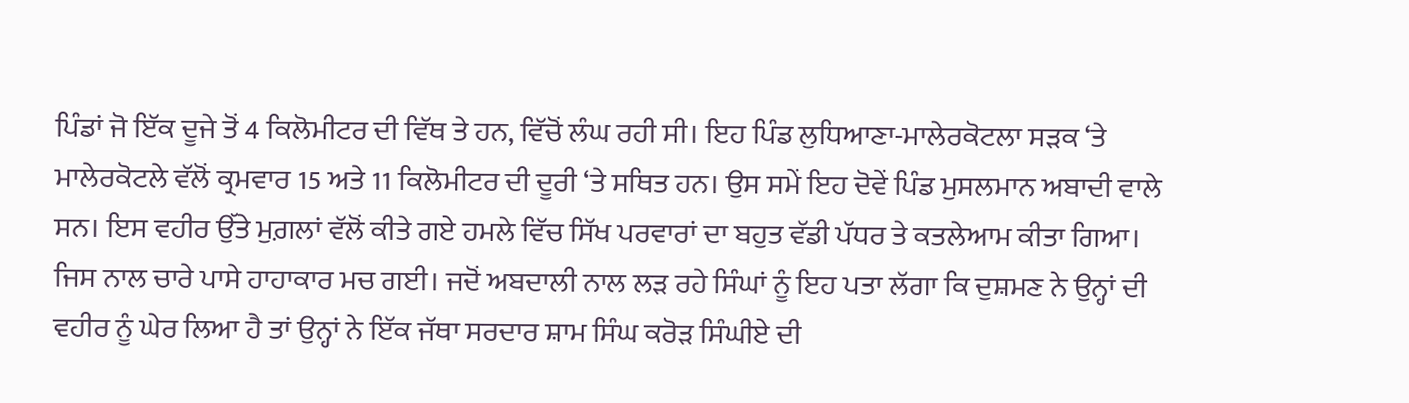ਪਿੰਡਾਂ ਜੋ ਇੱਕ ਦੂਜੇ ਤੋਂ 4 ਕਿਲੋਮੀਟਰ ਦੀ ਵਿੱਥ ਤੇ ਹਨ, ਵਿੱਚੋਂ ਲੰਘ ਰਹੀ ਸੀ। ਇਹ ਪਿੰਡ ਲੁਧਿਆਣਾ-ਮਾਲੇਰਕੋਟਲਾ ਸੜਕ ‘ਤੇ ਮਾਲੇਰਕੋਟਲੇ ਵੱਲੋਂ ਕ੍ਰਮਵਾਰ 15 ਅਤੇ 11 ਕਿਲੋਮੀਟਰ ਦੀ ਦੂਰੀ ‘ਤੇ ਸਥਿਤ ਹਨ। ਉਸ ਸਮੇਂ ਇਹ ਦੋਵੇਂ ਪਿੰਡ ਮੁਸਲਮਾਨ ਅਬਾਦੀ ਵਾਲੇ ਸਨ। ਇਸ ਵਹੀਰ ਉੱਤੇ ਮੁਗ਼ਲਾਂ ਵੱਲੋਂ ਕੀਤੇ ਗਏ ਹਮਲੇ ਵਿੱਚ ਸਿੱਖ ਪਰਵਾਰਾਂ ਦਾ ਬਹੁਤ ਵੱਡੀ ਪੱਧਰ ਤੇ ਕਤਲੇਆਮ ਕੀਤਾ ਗਿਆ। ਜਿਸ ਨਾਲ ਚਾਰੇ ਪਾਸੇ ਹਾਹਾਕਾਰ ਮਚ ਗਈ। ਜਦੋਂ ਅਬਦਾਲੀ ਨਾਲ ਲੜ ਰਹੇ ਸਿੰਘਾਂ ਨੂੰ ਇਹ ਪਤਾ ਲੱਗਾ ਕਿ ਦੁਸ਼ਮਣ ਨੇ ਉਨ੍ਹਾਂ ਦੀ ਵਹੀਰ ਨੂੰ ਘੇਰ ਲਿਆ ਹੈ ਤਾਂ ਉਨ੍ਹਾਂ ਨੇ ਇੱਕ ਜੱਥਾ ਸਰਦਾਰ ਸ਼ਾਮ ਸਿੰਘ ਕਰੋੜ ਸਿੰਘੀਏ ਦੀ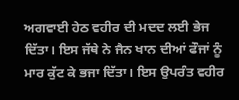ਅਗਵਾਈ ਹੇਠ ਵਹੀਰ ਦੀ ਮਦਦ ਲਈ ਭੇਜ ਦਿੱਤਾ। ਇਸ ਜੱਥੇ ਨੇ ਜੈਨ ਖਾਨ ਦੀਆਂ ਫੌਜਾਂ ਨੂੰ ਮਾਰ ਕੁੱਟ ਕੇ ਭਜਾ ਦਿੱਤਾ। ਇਸ ਉਪਰੰਤ ਵਹੀਰ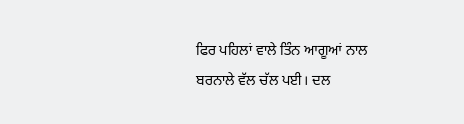ਫਿਰ ਪਹਿਲਾਂ ਵਾਲੇ ਤਿੰਨ ਆਗੂਆਂ ਨਾਲ ਬਰਨਾਲੇ ਵੱਲ ਚੱਲ ਪਈ। ਦਲ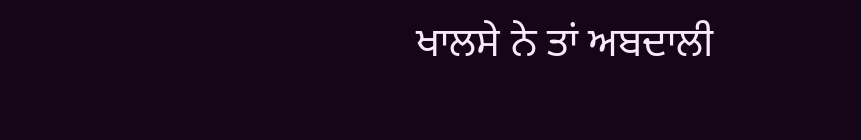ਖਾਲਸੇ ਨੇ ਤਾਂ ਅਬਦਾਲੀ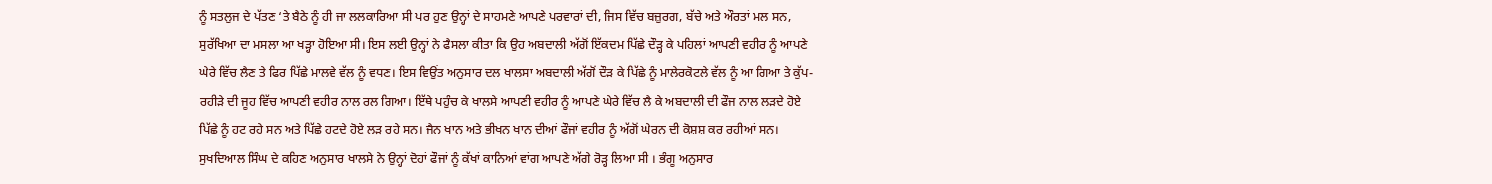ਨੂੰ ਸਤਲੁਜ ਦੇ ਪੱਤਣ ‘ਤੇ ਬੈਠੇ ਨੂੰ ਹੀ ਜਾ ਲਲਕਾਰਿਆ ਸੀ ਪਰ ਹੁਣ ਉਨ੍ਹਾਂ ਦੇ ਸਾਹਮਣੇ ਆਪਣੇ ਪਰਵਾਰਾਂ ਦੀ, ਜਿਸ ਵਿੱਚ ਬਜ਼ੁਰਗ, ਬੱਚੇ ਅਤੇ ਔਰਤਾਂ ਮਲ ਸਨ, ਸੁਰੱਖਿਆ ਦਾ ਮਸਲਾ ਆ ਖੜ੍ਹਾ ਹੋਇਆ ਸੀ। ਇਸ ਲਈ ਉਨ੍ਹਾਂ ਨੇ ਫੈਸਲਾ ਕੀਤਾ ਕਿ ਉਹ ਅਬਦਾਲੀ ਅੱਗੋਂ ਇੱਕਦਮ ਪਿੱਛੇ ਦੌੜ੍ਹ ਕੇ ਪਹਿਲਾਂ ਆਪਣੀ ਵਹੀਰ ਨੂੰ ਆਪਣੇ ਘੇਰੇ ਵਿੱਚ ਲੈਣ ਤੇ ਫਿਰ ਪਿੱਛੇ ਮਾਲਵੇ ਵੱਲ ਨੂੰ ਵਧਣ। ਇਸ ਵਿਉਂਤ ਅਨੁਸਾਰ ਦਲ ਖਾਲਸਾ ਅਬਦਾਲੀ ਅੱਗੋਂ ਦੌੜ ਕੇ ਪਿੱਛੇ ਨੂੰ ਮਾਲੇਰਕੋਟਲੇ ਵੱਲ ਨੂੰ ਆ ਗਿਆ ਤੇ ਕੁੱਪ-ਰਹੀੜੇ ਦੀ ਜੂਹ ਵਿੱਚ ਆਪਣੀ ਵਹੀਰ ਨਾਲ ਰਲ ਗਿਆ। ਇੱਥੇ ਪਹੁੰਚ ਕੇ ਖਾਲਸੇ ਆਪਣੀ ਵਹੀਰ ਨੂੰ ਆਪਣੇ ਘੇਰੇ ਵਿੱਚ ਲੈ ਕੇ ਅਬਦਾਲੀ ਦੀ ਫੌਜ ਨਾਲ ਲੜਦੇ ਹੋਏ ਪਿੱਛੇ ਨੂੰ ਹਟ ਰਹੇ ਸਨ ਅਤੇ ਪਿੱਛੇ ਹਟਦੇ ਹੋਏ ਲੜ ਰਹੇ ਸਨ। ਜੈਨ ਖਾਨ ਅਤੇ ਭੀਖਨ ਖਾਨ ਦੀਆਂ ਫੌਜਾਂ ਵਹੀਰ ਨੂੰ ਅੱਗੋਂ ਘੇਰਨ ਦੀ ਕੋਸ਼ਸ਼ ਕਰ ਰਹੀਆਂ ਸਨ। ਸੁਖਦਿਆਲ ਸਿੰਘ ਦੇ ਕਹਿਣ ਅਨੁਸਾਰ ਖਾਲਸੇ ਨੇ ਉਨ੍ਹਾਂ ਦੋਹਾਂ ਫੌਜਾਂ ਨੂੰ ਕੱਖਾਂ ਕਾਨਿਆਂ ਵਾਂਗ ਆਪਣੇ ਅੱਗੇ ਰੋੜ੍ਹ ਲਿਆ ਸੀ । ਭੰਗੂ ਅਨੁਸਾਰ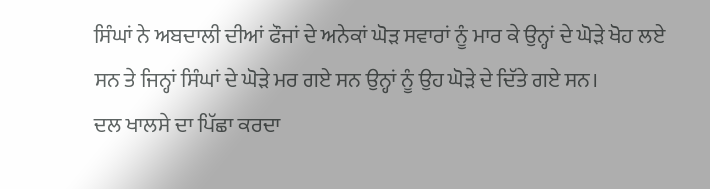ਸਿੰਘਾਂ ਨੇ ਅਬਦਾਲੀ ਦੀਆਂ ਫੌਜਾਂ ਦੇ ਅਨੇਕਾਂ ਘੋੜ ਸਵਾਰਾਂ ਨੂੰ ਮਾਰ ਕੇ ਉਨ੍ਹਾਂ ਦੇ ਘੋੜੇ ਖੋਹ ਲਏ ਸਨ ਤੇ ਜਿਨ੍ਹਾਂ ਸਿੰਘਾਂ ਦੇ ਘੋੜੇ ਮਰ ਗਏ ਸਨ ਉਨ੍ਹਾਂ ਨੂੰ ਉਹ ਘੋੜੇ ਦੇ ਦਿੱਤੇ ਗਏ ਸਨ।
ਦਲ ਖਾਲਸੇ ਦਾ ਪਿੱਛਾ ਕਰਦਾ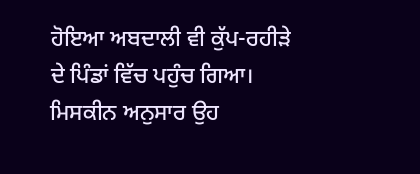ਹੋਇਆ ਅਬਦਾਲੀ ਵੀ ਕੁੱਪ-ਰਹੀੜੇ ਦੇ ਪਿੰਡਾਂ ਵਿੱਚ ਪਹੁੰਚ ਗਿਆ। ਮਿਸਕੀਨ ਅਨੁਸਾਰ ਉਹ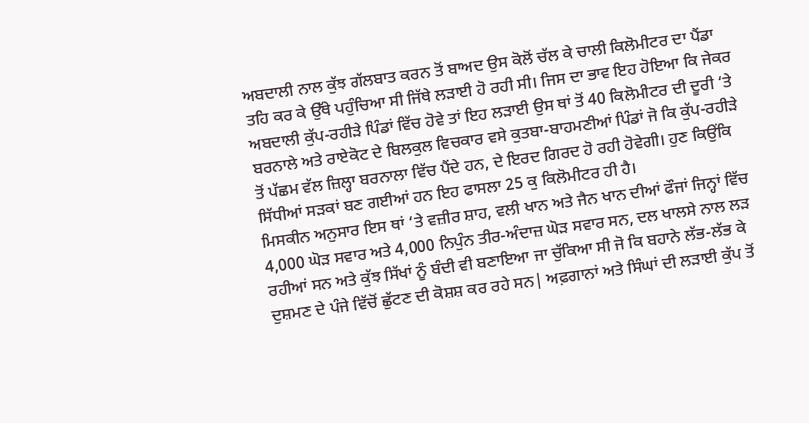ਅਬਦਾਲੀ ਨਾਲ ਕੁੱਝ ਗੱਲਬਾਤ ਕਰਨ ਤੋਂ ਬਾਅਦ ਉਸ ਕੋਲੋਂ ਚੱਲ ਕੇ ਚਾਲੀ ਕਿਲੋਮੀਟਰ ਦਾ ਪੈਂਡਾ ਤਹਿ ਕਰ ਕੇ ਉੱਥੇ ਪਹੁੰਚਿਆ ਸੀ ਜਿੱਥੇ ਲੜਾਈ ਹੋ ਰਹੀ ਸੀ। ਜਿਸ ਦਾ ਭਾਵ ਇਹ ਹੋਇਆ ਕਿ ਜੇਕਰ ਅਬਦਾਲੀ ਕੁੱਪ-ਰਹੀੜੇ ਪਿੰਡਾਂ ਵਿੱਚ ਹੋਵੇ ਤਾਂ ਇਹ ਲੜਾਈ ਉਸ ਥਾਂ ਤੋਂ 40 ਕਿਲੋਮੀਟਰ ਦੀ ਦੂਰੀ ‘ਤੇ ਬਰਨਾਲੇ ਅਤੇ ਰਾਏਕੋਟ ਦੇ ਬਿਲਕੁਲ ਵਿਚਕਾਰ ਵਸੇ ਕੁਤਬਾ-ਬਾਹਮਣੀਆਂ ਪਿੰਡਾਂ ਜੋ ਕਿ ਕੁੱਪ-ਰਹੀੜੇ ਤੋਂ ਪੱਛਮ ਵੱਲ ਜ਼ਿਲ੍ਹਾ ਬਰਨਾਲਾ ਵਿੱਚ ਪੈਂਦੇ ਹਨ, ਦੇ ਇਰਦ ਗਿਰਦ ਹੋ ਰਹੀ ਹੋਵੇਗੀ। ਹੁਣ ਕਿਉਂਕਿ ਸਿੱਧੀਆਂ ਸੜਕਾਂ ਬਣ ਗਈਆਂ ਹਨ ਇਹ ਫਾਸਲਾ 25 ਕੁ ਕਿਲੋਮੀਟਰ ਹੀ ਹੈ।
ਮਿਸਕੀਨ ਅਨੁਸਾਰ ਇਸ ਥਾਂ ‘ਤੇ ਵਜ਼ੀਰ ਸ਼ਾਹ, ਵਲੀ ਖਾਨ ਅਤੇ ਜੈਨ ਖਾਨ ਦੀਆਂ ਫੌਜਾਂ ਜਿਨ੍ਹਾਂ ਵਿੱਚ 4,000 ਘੋੜ ਸਵਾਰ ਅਤੇ 4,000 ਨਿਪੁੰਨ ਤੀਰ-ਅੰਦਾਜ਼ ਘੋੜ ਸਵਾਰ ਸਨ, ਦਲ ਖਾਲਸੇ ਨਾਲ ਲੜ ਰਹੀਆਂ ਸਨ ਅਤੇ ਕੁੱਝ ਸਿੱਖਾਂ ਨੂੰ ਬੰਦੀ ਵੀ ਬਣਾਇਆ ਜਾ ਚੁੱਕਿਆ ਸੀ ਜੋ ਕਿ ਬਹਾਨੇ ਲੱਭ-ਲੱਭ ਕੇ ਦੁਸ਼ਮਣ ਦੇ ਪੰਜੇ ਵਿੱਚੋਂ ਛੁੱਟਣ ਦੀ ਕੋਸ਼ਸ਼ ਕਰ ਰਹੇ ਸਨ| ਅਫ਼ਗਾਨਾਂ ਅਤੇ ਸਿੰਘਾਂ ਦੀ ਲੜਾਈ ਕੁੱਪ ਤੋਂ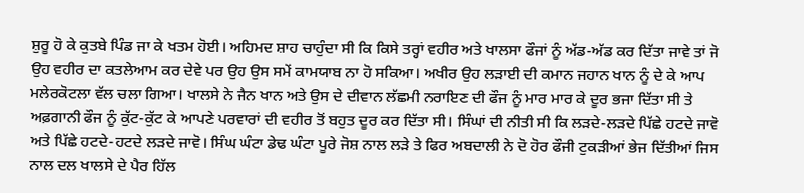ਸ਼ੁਰੂ ਹੋ ਕੇ ਕੁਤਬੇ ਪਿੰਡ ਜਾ ਕੇ ਖਤਮ ਹੋਈ। ਅਹਿਮਦ ਸ਼ਾਹ ਚਾਹੁੰਦਾ ਸੀ ਕਿ ਕਿਸੇ ਤਰ੍ਹਾਂ ਵਹੀਰ ਅਤੇ ਖਾਲਸਾ ਫੌਜਾਂ ਨੂੰ ਅੱਡ-ਅੱਡ ਕਰ ਦਿੱਤਾ ਜਾਵੇ ਤਾਂ ਜੋ ਉਹ ਵਹੀਰ ਦਾ ਕਤਲੇਆਮ ਕਰ ਦੇਵੇ ਪਰ ਉਹ ਉਸ ਸਮੇਂ ਕਾਮਯਾਬ ਨਾ ਹੋ ਸਕਿਆ। ਅਖੀਰ ਉਹ ਲੜਾਈ ਦੀ ਕਮਾਨ ਜਹਾਨ ਖਾਨ ਨੂੰ ਦੇ ਕੇ ਆਪ ਮਲੇਰਕੋਟਲਾ ਵੱਲ ਚਲਾ ਗਿਆ। ਖਾਲਸੇ ਨੇ ਜੈਨ ਖਾਨ ਅਤੇ ਉਸ ਦੇ ਦੀਵਾਨ ਲੱਛਮੀ ਨਰਾਇਣ ਦੀ ਫੌਜ ਨੂੰ ਮਾਰ ਮਾਰ ਕੇ ਦੂਰ ਭਜਾ ਦਿੱਤਾ ਸੀ ਤੇ ਅਫ਼ਗਾਨੀ ਫੌਜ ਨੂੰ ਕੁੱਟ-ਕੁੱਟ ਕੇ ਆਪਣੇ ਪਰਵਾਰਾਂ ਦੀ ਵਹੀਰ ਤੋਂ ਬਹੁਤ ਦੂਰ ਕਰ ਦਿੱਤਾ ਸੀ। ਸਿੰਘਾਂ ਦੀ ਨੀਤੀ ਸੀ ਕਿ ਲੜਦੇ-ਲੜਦੇ ਪਿੱਛੇ ਹਟਦੇ ਜਾਵੋ ਅਤੇ ਪਿੱਛੇ ਹਟਦੇ-ਹਟਦੇ ਲੜਦੇ ਜਾਵੋ। ਸਿੰਘ ਘੰਟਾ ਡੇਢ ਘੰਟਾ ਪੂਰੇ ਜੋਸ਼ ਨਾਲ ਲੜੇ ਤੇ ਫਿਰ ਅਬਦਾਲੀ ਨੇ ਦੋ ਹੋਰ ਫੌਜੀ ਟੁਕੜੀਆਂ ਭੇਜ ਦਿੱਤੀਆਂ ਜਿਸ ਨਾਲ ਦਲ ਖਾਲਸੇ ਦੇ ਪੈਰ ਹਿੱਲ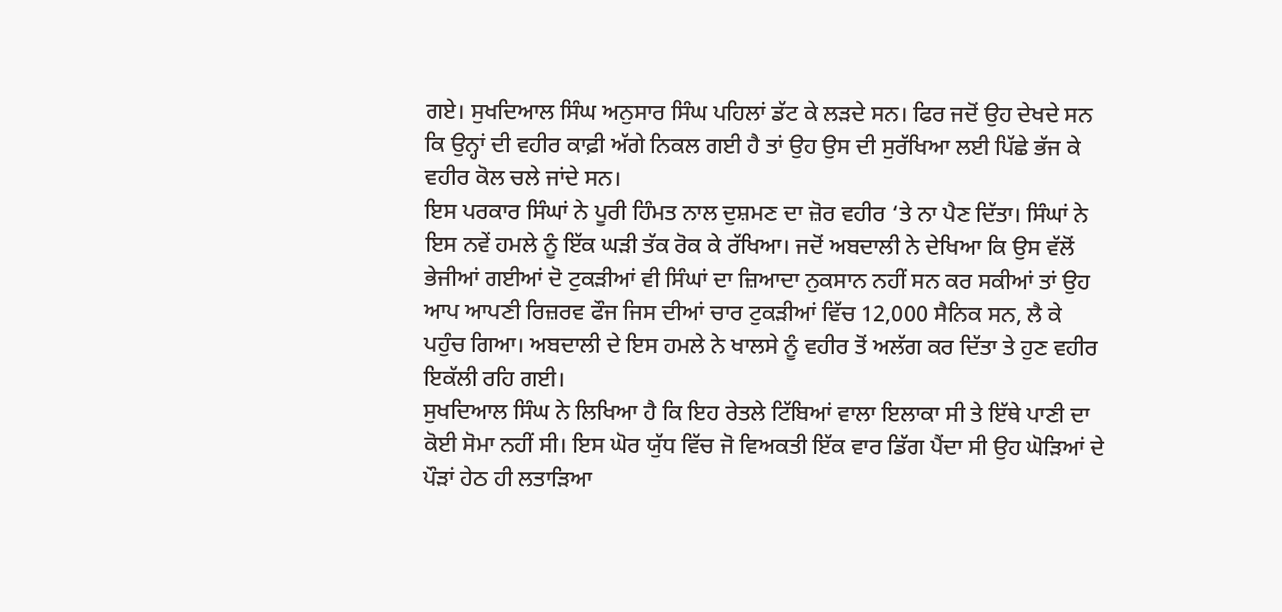ਗਏ। ਸੁਖਦਿਆਲ ਸਿੰਘ ਅਨੁਸਾਰ ਸਿੰਘ ਪਹਿਲਾਂ ਡੱਟ ਕੇ ਲੜਦੇ ਸਨ। ਫਿਰ ਜਦੋਂ ਉਹ ਦੇਖਦੇ ਸਨ ਕਿ ਉਨ੍ਹਾਂ ਦੀ ਵਹੀਰ ਕਾਫ਼ੀ ਅੱਗੇ ਨਿਕਲ ਗਈ ਹੈ ਤਾਂ ਉਹ ਉਸ ਦੀ ਸੁਰੱਖਿਆ ਲਈ ਪਿੱਛੇ ਭੱਜ ਕੇ ਵਹੀਰ ਕੋਲ ਚਲੇ ਜਾਂਦੇ ਸਨ।
ਇਸ ਪਰਕਾਰ ਸਿੰਘਾਂ ਨੇ ਪੂਰੀ ਹਿੰਮਤ ਨਾਲ ਦੁਸ਼ਮਣ ਦਾ ਜ਼ੋਰ ਵਹੀਰ ‘ਤੇ ਨਾ ਪੈਣ ਦਿੱਤਾ। ਸਿੰਘਾਂ ਨੇ ਇਸ ਨਵੇਂ ਹਮਲੇ ਨੂੰ ਇੱਕ ਘੜੀ ਤੱਕ ਰੋਕ ਕੇ ਰੱਖਿਆ। ਜਦੋਂ ਅਬਦਾਲੀ ਨੇ ਦੇਖਿਆ ਕਿ ਉਸ ਵੱਲੋਂ ਭੇਜੀਆਂ ਗਈਆਂ ਦੋ ਟੁਕੜੀਆਂ ਵੀ ਸਿੰਘਾਂ ਦਾ ਜ਼ਿਆਦਾ ਨੁਕਸਾਨ ਨਹੀਂ ਸਨ ਕਰ ਸਕੀਆਂ ਤਾਂ ਉਹ ਆਪ ਆਪਣੀ ਰਿਜ਼ਰਵ ਫੌਜ ਜਿਸ ਦੀਆਂ ਚਾਰ ਟੁਕੜੀਆਂ ਵਿੱਚ 12,000 ਸੈਨਿਕ ਸਨ, ਲੈ ਕੇ ਪਹੁੰਚ ਗਿਆ। ਅਬਦਾਲੀ ਦੇ ਇਸ ਹਮਲੇ ਨੇ ਖਾਲਸੇ ਨੂੰ ਵਹੀਰ ਤੋਂ ਅਲੱਗ ਕਰ ਦਿੱਤਾ ਤੇ ਹੁਣ ਵਹੀਰ ਇਕੱਲੀ ਰਹਿ ਗਈ।
ਸੁਖਦਿਆਲ ਸਿੰਘ ਨੇ ਲਿਖਿਆ ਹੈ ਕਿ ਇਹ ਰੇਤਲੇ ਟਿੱਬਿਆਂ ਵਾਲਾ ਇਲਾਕਾ ਸੀ ਤੇ ਇੱਥੇ ਪਾਣੀ ਦਾ ਕੋਈ ਸੋਮਾ ਨਹੀਂ ਸੀ। ਇਸ ਘੋਰ ਯੁੱਧ ਵਿੱਚ ਜੋ ਵਿਅਕਤੀ ਇੱਕ ਵਾਰ ਡਿੱਗ ਪੈਂਦਾ ਸੀ ਉਹ ਘੋੜਿਆਂ ਦੇ ਪੌੜਾਂ ਹੇਠ ਹੀ ਲਤਾੜਿਆ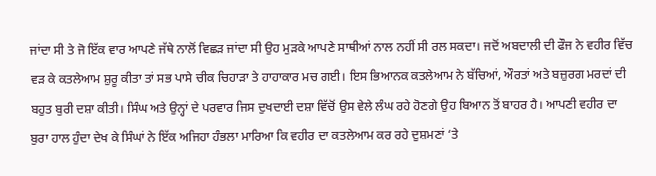ਜਾਂਦਾ ਸੀ ਤੇ ਜੋ ਇੱਕ ਵਾਰ ਆਪਣੇ ਜੱਥੇ ਨਾਲੋਂ ਵਿਛੜ ਜਾਂਦਾ ਸੀ ਉਹ ਮੁੜਕੇ ਆਪਣੇ ਸਾਥੀਆਂ ਨਾਲ ਨਹੀਂ ਸੀ ਰਲ ਸਕਦਾ। ਜਦੋਂ ਅਬਦਾਲੀ ਦੀ ਫੌਜ ਨੇ ਵਹੀਰ ਵਿੱਚ ਵੜ ਕੇ ਕਤਲੇਆਮ ਸ਼ੁਰੂ ਕੀਤਾ ਤਾਂ ਸਭ ਪਾਸੇ ਚੀਕ ਚਿਹਾੜਾ ਤੇ ਹਾਹਾਕਾਰ ਮਚ ਗਈ। ਇਸ ਭਿਆਨਕ ਕਤਲੇਆਮ ਨੇ ਬੱਚਿਆਂ, ਔਰਤਾਂ ਅਤੇ ਬਜ਼ੁਰਗ ਮਰਦਾਂ ਦੀ ਬਹੁਤ ਬੁਰੀ ਦਸ਼ਾ ਕੀਤੀ। ਸਿੰਘ ਅਤੇ ਉਨ੍ਹਾਂ ਦੇ ਪਰਵਾਰ ਜਿਸ ਦੁਖਦਾਈ ਦਸ਼ਾ ਵਿੱਚੋਂ ਉਸ ਵੇਲੇ ਲੰਘ ਰਹੇ ਹੋਣਗੇ ਉਹ ਬਿਆਨ ਤੋਂ ਬਾਹਰ ਹੈ। ਆਪਣੀ ਵਹੀਰ ਦਾ ਬੁਰਾ ਹਾਲ ਹੁੰਦਾ ਦੇਖ ਕੇ ਸਿੰਘਾਂ ਨੇ ਇੱਕ ਅਜਿਹਾ ਹੰਭਲਾ ਮਾਰਿਆ ਕਿ ਵਹੀਰ ਦਾ ਕਤਲੇਆਮ ਕਰ ਰਹੇ ਦੁਸ਼ਮਣਾਂ ‘ਤੇ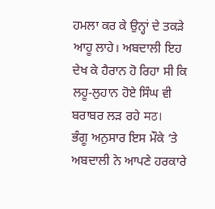ਹਮਲਾ ਕਰ ਕੇ ਉਨ੍ਹਾਂ ਦੇ ਤਕੜੇ ਆਹੂ ਲਾਹੇ। ਅਬਦਾਲੀ ਇਹ ਦੇਖ ਕੇ ਹੈਰਾਨ ਹੋ ਰਿਹਾ ਸੀ ਕਿ ਲਹੂ-ਲੁਹਾਨ ਹੋਏ ਸਿੰਘ ਵੀ ਬਰਾਬਰ ਲੜ ਰਹੇ मठ।
ਭੰਗੂ ਅਨੁਸਾਰ ਇਸ ਮੌਕੇ ‘ਤੇ ਅਬਦਾਲੀ ਨੇ ਆਪਣੇ ਹਰਕਾਰੇ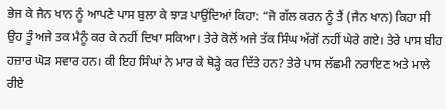ਭੇਜ ਕੇ ਜੈਨ ਖਾਨ ਨੂੰ ਆਪਣੇ ਪਾਸ ਬੁਲਾ ਕੇ ਝਾੜ ਪਾਉਂਦਿਆਂ ਕਿਹਾ: “ਜੋ ਗੱਲ ਕਰਨ ਨੂੰ ਤੈਂ (ਜੈਨ ਖਾਨ) ਕਿਹਾ ਸੀ ਉਹ ਤੂੰ ਅਜੇ ਤਕ ਮੈਨੂੰ ਕਰ ਕੇ ਨਹੀਂ ਦਿਖਾ ਸਕਿਆ। ਤੇਰੇ ਕੋਲੋਂ ਅਜੇ ਤੱਕ ਸਿੰਘ ਅੱਗੋਂ ਨਹੀਂ ਘੇਰੇ ਗਏ। ਤੇਰੇ ਪਾਸ ਬੀਹ ਹਜ਼ਾਰ ਘੋੜ ਸਵਾਰ ਹਨ। ਕੀ ਇਹ ਸਿੰਘਾਂ ਨੇ ਮਾਰ ਕੇ ਥੋੜ੍ਹੇ ਕਰ ਦਿੱਤੇ ਹਨ? ਤੇਰੇ ਪਾਸ ਲੱਛਮੀ ਨਰਾਇਣ ਅਤੇ ਮਾਲੇ ਰੀਏ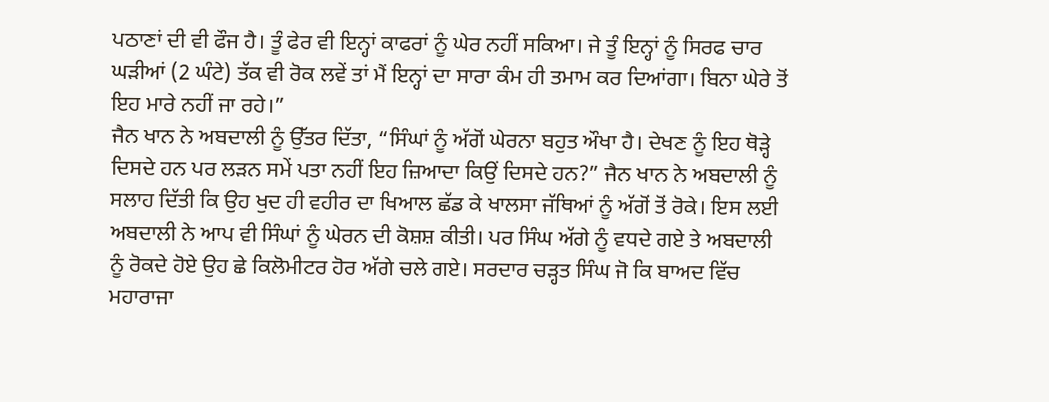ਪਠਾਣਾਂ ਦੀ ਵੀ ਫੌਜ ਹੈ। ਤੂੰ ਫੇਰ ਵੀ ਇਨ੍ਹਾਂ ਕਾਫਰਾਂ ਨੂੰ ਘੇਰ ਨਹੀਂ ਸਕਿਆ। ਜੇ ਤੂੰ ਇਨ੍ਹਾਂ ਨੂੰ ਸਿਰਫ ਚਾਰ ਘੜੀਆਂ (2 ਘੰਟੇ) ਤੱਕ ਵੀ ਰੋਕ ਲਵੇਂ ਤਾਂ ਮੈਂ ਇਨ੍ਹਾਂ ਦਾ ਸਾਰਾ ਕੰਮ ਹੀ ਤਮਾਮ ਕਰ ਦਿਆਂਗਾ। ਬਿਨਾ ਘੇਰੇ ਤੋਂ ਇਹ ਮਾਰੇ ਨਹੀਂ ਜਾ ਰਹੇ।”
ਜੈਨ ਖਾਨ ਨੇ ਅਬਦਾਲੀ ਨੂੰ ਉੱਤਰ ਦਿੱਤਾ, “ਸਿੰਘਾਂ ਨੂੰ ਅੱਗੋਂ ਘੇਰਨਾ ਬਹੁਤ ਔਖਾ ਹੈ। ਦੇਖਣ ਨੂੰ ਇਹ ਥੋੜ੍ਹੇ ਦਿਸਦੇ ਹਨ ਪਰ ਲੜਨ ਸਮੇਂ ਪਤਾ ਨਹੀਂ ਇਹ ਜ਼ਿਆਦਾ ਕਿਉਂ ਦਿਸਦੇ ਹਨ?” ਜੈਨ ਖਾਨ ਨੇ ਅਬਦਾਲੀ ਨੂੰ ਸਲਾਹ ਦਿੱਤੀ ਕਿ ਉਹ ਖੁਦ ਹੀ ਵਹੀਰ ਦਾ ਖਿਆਲ ਛੱਡ ਕੇ ਖਾਲਸਾ ਜੱਥਿਆਂ ਨੂੰ ਅੱਗੋਂ ਤੋਂ ਰੋਕੇ। ਇਸ ਲਈ ਅਬਦਾਲੀ ਨੇ ਆਪ ਵੀ ਸਿੰਘਾਂ ਨੂੰ ਘੇਰਨ ਦੀ ਕੋਸ਼ਸ਼ ਕੀਤੀ। ਪਰ ਸਿੰਘ ਅੱਗੇ ਨੂੰ ਵਧਦੇ ਗਏ ਤੇ ਅਬਦਾਲੀ ਨੂੰ ਰੋਕਦੇ ਹੋਏ ਉਹ ਛੇ ਕਿਲੋਮੀਟਰ ਹੋਰ ਅੱਗੇ ਚਲੇ ਗਏ। ਸਰਦਾਰ ਚੜ੍ਹਤ ਸਿੰਘ ਜੋ ਕਿ ਬਾਅਦ ਵਿੱਚ ਮਹਾਰਾਜਾ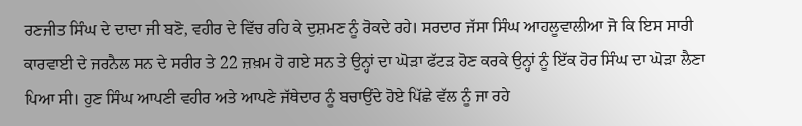ਰਣਜੀਤ ਸਿੰਘ ਦੇ ਦਾਦਾ ਜੀ ਬਣੋ, ਵਹੀਰ ਦੇ ਵਿੱਚ ਰਹਿ ਕੇ ਦੁਸ਼ਮਣ ਨੂੰ ਰੋਕਦੇ ਰਹੇ। ਸਰਦਾਰ ਜੱਸਾ ਸਿੰਘ ਆਹਲੂਵਾਲੀਆ ਜੋ ਕਿ ਇਸ ਸਾਰੀ ਕਾਰਵਾਈ ਦੇ ਜਰਨੈਲ ਸਨ ਦੇ ਸਰੀਰ ਤੇ 22 ਜ਼ਖ਼ਮ ਹੋ ਗਏ ਸਨ ਤੇ ਉਨ੍ਹਾਂ ਦਾ ਘੋੜਾ ਫੱਟੜ ਹੋਣ ਕਰਕੇ ਉਨ੍ਹਾਂ ਨੂੰ ਇੱਕ ਹੋਰ ਸਿੰਘ ਦਾ ਘੋੜਾ ਲੈਣਾ ਪਿਆ ਸੀ। ਹੁਣ ਸਿੰਘ ਆਪਣੀ ਵਹੀਰ ਅਤੇ ਆਪਣੇ ਜੱਥੇਦਾਰ ਨੂੰ ਬਚਾਉਂਦੇ ਹੋਏ ਪਿੱਛੇ ਵੱਲ ਨੂੰ ਜਾ ਰਹੇ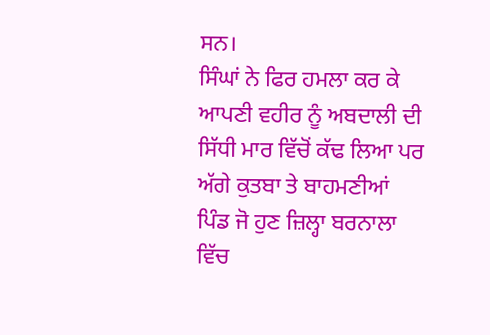ਸਨ।
ਸਿੰਘਾਂ ਨੇ ਫਿਰ ਹਮਲਾ ਕਰ ਕੇ ਆਪਣੀ ਵਹੀਰ ਨੂੰ ਅਬਦਾਲੀ ਦੀ ਸਿੱਧੀ ਮਾਰ ਵਿੱਚੋਂ ਕੱਢ ਲਿਆ ਪਰ ਅੱਗੇ ਕੁਤਬਾ ਤੇ ਬਾਹਮਣੀਆਂ ਪਿੰਡ ਜੋ ਹੁਣ ਜ਼ਿਲ੍ਹਾ ਬਰਨਾਲਾ ਵਿੱਚ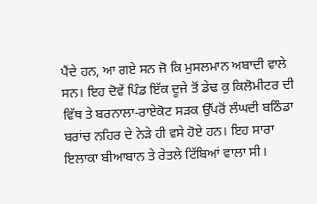ਪੈਂਦੇ ਹਨ, ਆ ਗਏ ਸਨ ਜੋ ਕਿ ਮੁਸਲਮਾਨ ਅਬਾਦੀ ਵਾਲੇ ਸਨ। ਇਹ ਦੋਵੇਂ ਪਿੰਡ ਇੱਕ ਦੂਜੇ ਤੋਂ ਡੇਢ ਕੁ ਕਿਲੋਮੀਟਰ ਦੀ ਵਿੱਥ ਤੇ ਬਰਨਾਲਾ-ਰਾਏਕੋਟ ਸੜਕ ਉੱਪਰੋਂ ਲੰਘਦੀ ਬਠਿੰਡਾ ਬਰਾਂਚ ਨਹਿਰ ਦੇ ਨੇੜੇ ਹੀ ਵਸੇ ਹੋਏ ਹਨ। ਇਹ ਸਾਰਾ ਇਲਾਕਾ ਬੀਆਬਾਨ ਤੇ ਰੇਤਲੇ ਟਿੱਬਿਆਂ ਵਾਲਾ ਸੀ।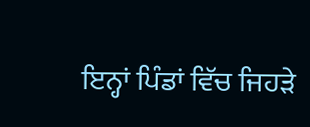ਇਨ੍ਹਾਂ ਪਿੰਡਾਂ ਵਿੱਚ ਜਿਹੜੇ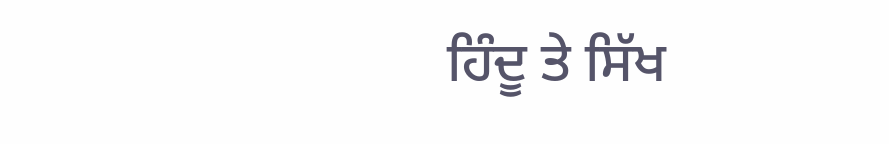ਹਿੰਦੂ ਤੇ ਸਿੱਖ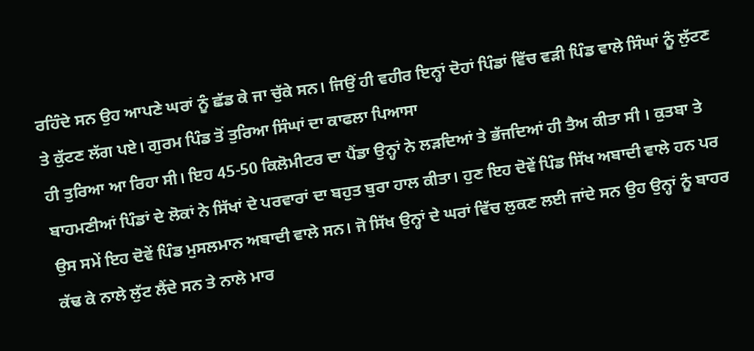ਰਹਿੰਦੇ ਸਨ ਉਹ ਆਪਣੇ ਘਰਾਂ ਨੂੰ ਛੱਡ ਕੇ ਜਾ ਚੁੱਕੇ ਸਨ। ਜਿਉਂ ਹੀ ਵਹੀਰ ਇਨ੍ਹਾਂ ਦੋਹਾਂ ਪਿੰਡਾਂ ਵਿੱਚ ਵੜੀ ਪਿੰਡ ਵਾਲੇ ਸਿੰਘਾਂ ਨੂੰ ਲੁੱਟਣ ਤੇ ਕੁੱਟਣ ਲੱਗ ਪਏ। ਗੁਰਮ ਪਿੰਡ ਤੋਂ ਤੁਰਿਆ ਸਿੰਘਾਂ ਦਾ ਕਾਫਲਾ ਪਿਆਸਾ
ਹੀ ਤੁਰਿਆ ਆ ਰਿਹਾ ਸੀ। ਇਹ 45-50 ਕਿਲੋਮੀਟਰ ਦਾ ਪੈਂਡਾ ਉਨ੍ਹਾਂ ਨੇ ਲੜਦਿਆਂ ਤੇ ਭੱਜਦਿਆਂ ਹੀ ਤੈਅ ਕੀਤਾ ਸੀ । ਕੁਤਬਾ ਤੇ ਬਾਹਮਣੀਆਂ ਪਿੰਡਾਂ ਦੇ ਲੋਕਾਂ ਨੇ ਸਿੱਖਾਂ ਦੇ ਪਰਵਾਰਾਂ ਦਾ ਬਹੁਤ ਬੁਰਾ ਹਾਲ ਕੀਤਾ। ਹੁਣ ਇਹ ਦੋਵੇਂ ਪਿੰਡ ਸਿੱਖ ਅਬਾਦੀ ਵਾਲੇ ਹਨ ਪਰ ਉਸ ਸਮੇਂ ਇਹ ਦੋਵੇਂ ਪਿੰਡ ਮੁਸਲਮਾਨ ਅਬਾਦੀ ਵਾਲੇ ਸਨ। ਜੋ ਸਿੱਖ ਉਨ੍ਹਾਂ ਦੇ ਘਰਾਂ ਵਿੱਚ ਲੁਕਣ ਲਈ ਜਾਂਦੇ ਸਨ ਉਹ ਉਨ੍ਹਾਂ ਨੂੰ ਬਾਹਰ ਕੱਢ ਕੇ ਨਾਲੇ ਲੁੱਟ ਲੈਂਦੇ ਸਨ ਤੇ ਨਾਲੇ ਮਾਰ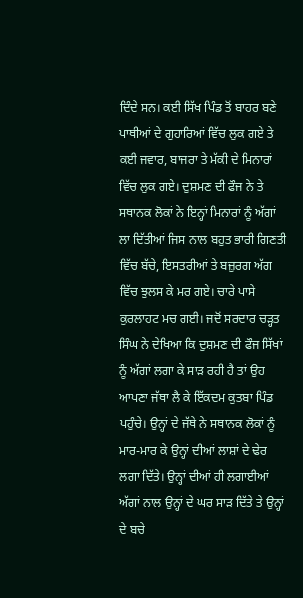ਦਿੰਦੇ ਸਨ। ਕਈ ਸਿੱਖ ਪਿੰਡ ਤੋਂ ਬਾਹਰ ਬਣੇ ਪਾਥੀਆਂ ਦੇ ਗੁਹਾਰਿਆਂ ਵਿੱਚ ਲੁਕ ਗਏ ਤੇ ਕਈ ਜਵਾਰ, ਬਾਜਰਾ ਤੇ ਮੱਕੀ ਦੇ ਮਿਨਾਰਾਂ ਵਿੱਚ ਲੁਕ ਗਏ। ਦੁਸ਼ਮਣ ਦੀ ਫੌਜ ਨੇ ਤੇ ਸਥਾਨਕ ਲੋਕਾਂ ਨੇ ਇਨ੍ਹਾਂ ਮਿਨਾਰਾਂ ਨੂੰ ਅੱਗਾਂ ਲਾ ਦਿੱਤੀਆਂ ਜਿਸ ਨਾਲ ਬਹੁਤ ਭਾਰੀ ਗਿਣਤੀ ਵਿੱਚ ਬੱਚੇ, ਇਸਤਰੀਆਂ ਤੇ ਬਜ਼ੁਰਗ ਅੱਗ ਵਿੱਚ ਝੁਲਸ ਕੇ ਮਰ ਗਏ। ਚਾਰੇ ਪਾਸੇ ਕੁਰਲਾਹਟ ਮਚ ਗਈ। ਜਦੋਂ ਸਰਦਾਰ ਚੜ੍ਹਤ ਸਿੰਘ ਨੇ ਦੇਖਿਆ ਕਿ ਦੁਸ਼ਮਣ ਦੀ ਫੌਜ ਸਿੱਖਾਂ ਨੂੰ ਅੱਗਾਂ ਲਗਾ ਕੇ ਸਾੜ ਰਹੀ ਹੈ ਤਾਂ ਉਹ ਆਪਣਾ ਜੱਥਾ ਲੈ ਕੇ ਇੱਕਦਮ ਕੁਤਬਾ ਪਿੰਡ ਪਹੁੰਚੇ। ਉਨ੍ਹਾਂ ਦੇ ਜੱਥੇ ਨੇ ਸਥਾਨਕ ਲੋਕਾਂ ਨੂੰ ਮਾਰ-ਮਾਰ ਕੇ ਉਨ੍ਹਾਂ ਦੀਆਂ ਲਾਸ਼ਾਂ ਦੇ ਢੇਰ ਲਗਾ ਦਿੱਤੇ। ਉਨ੍ਹਾਂ ਦੀਆਂ ਹੀ ਲਗਾਈਆਂ ਅੱਗਾਂ ਨਾਲ ਉਨ੍ਹਾਂ ਦੇ ਘਰ ਸਾੜ ਦਿੱਤੇ ਤੇ ਉਨ੍ਹਾਂ ਦੇ ਬਚੇ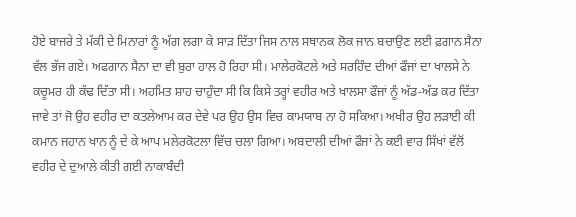ਹੋਏ ਬਾਜਰੇ ਤੇ ਮੱਕੀ ਦੇ ਮਿਨਾਰਾਂ ਨੂੰ ਅੱਗ ਲਗਾ ਕੇ ਸਾੜ ਦਿੱਤਾ ਜਿਸ ਨਾਲ ਸਥਾਨਕ ਲੋਕ ਜਾਨ ਬਚਾਉਣ ਲਈ ਫ਼ਗਾਨ ਸੈਨਾ ਵੱਲ ਭੱਜ ਗਏ। ਅਫਗਾਨ ਸੈਨਾ ਦਾ ਵੀ ਬੁਰਾ ਹਾਲ ਹੋ ਰਿਹਾ ਸੀ। ਮਾਲੇਰਕੋਟਲੇ ਅਤੇ ਸਰਹਿੰਦ ਦੀਆਂ ਫੌਜਾਂ ਦਾ ਖਾਲਸੇ ਨੇ ਕਚੂਮਰ ਹੀ ਕੱਢ ਦਿੱਤਾ ਸੀ। ਅਹਮਿਤ ਸ਼ਾਹ ਚਾਹੁੰਦਾ ਸੀ ਕਿ ਕਿਸੇ ਤਰ੍ਹਾਂ ਵਹੀਰ ਅਤੇ ਖਾਲਸਾ ਫੌਜਾਂ ਨੂੰ ਅੱਡ-ਅੱਡ ਕਰ ਦਿੱਤਾ ਜਾਵੇ ਤਾਂ ਜੋ ਉਹ ਵਹੀਰ ਦਾ ਕਤਲੇਆਮ ਕਰ ਦੇਵੇ ਪਰ ਉਹ ਉਸ ਵਿਚ ਕਾਮਯਾਬ ਨਾ ਹੋ ਸਕਿਆ। ਅਖੀਰ ਉਹ ਲੜਾਈ ਕੀ ਕਮਾਨ ਜਹਾਨ ਖਾਨ ਨੂੰ ਦੇ ਕੇ ਆਪ ਮਲੇਰਕੋਟਲਾ ਵਿੱਚ ਚਲਾ ਗਿਆ। ਅਬਦਾਲੀ ਦੀਆਂ ਫੌਜਾਂ ਨੇ ਕਈ ਵਾਰ ਸਿੱਖਾਂ ਵੱਲੋਂ ਵਹੀਰ ਦੇ ਦੁਆਲੇ ਕੀਤੀ ਗਈ ਨਾਕਾਬੰਦੀ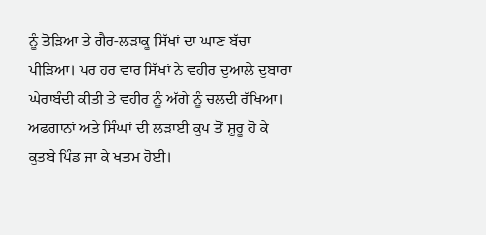ਨੂੰ ਤੋੜਿਆ ਤੇ ਗੈਰ-ਲੜਾਕੂ ਸਿੱਖਾਂ ਦਾ ਘਾਣ ਬੱਚਾ ਪੀੜਿਆ। ਪਰ ਹਰ ਵਾਰ ਸਿੱਖਾਂ ਨੇ ਵਹੀਰ ਦੁਆਲੇ ਦੁਬਾਰਾ ਘੇਰਾਬੰਦੀ ਕੀਤੀ ਤੇ ਵਹੀਰ ਨੂੰ ਅੱਗੇ ਨੂੰ ਚਲਦੀ ਰੱਖਿਆ। ਅਫਗਾਨਾਂ ਅਤੇ ਸਿੰਘਾਂ ਦੀ ਲੜਾਈ ਕੁਪ ਤੋਂ ਸ਼ੁਰੂ ਹੋ ਕੇ ਕੁਤਬੇ ਪਿੰਡ ਜਾ ਕੇ ਖਤਮ ਹੋਈ।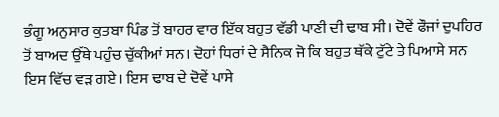ਭੰਗੂ ਅਨੁਸਾਰ ਕੁਤਬਾ ਪਿੰਡ ਤੋਂ ਬਾਹਰ ਵਾਰ ਇੱਕ ਬਹੁਤ ਵੱਡੀ ਪਾਣੀ ਦੀ ਢਾਬ ਸੀ। ਦੋਵੇਂ ਫੌਜਾਂ ਦੁਪਹਿਰ ਤੋਂ ਬਾਅਦ ਉੱਥੇ ਪਹੁੰਚ ਚੁੱਕੀਆਂ ਸਨ। ਦੋਹਾਂ ਧਿਰਾਂ ਦੇ ਸੈਨਿਕ ਜੋ ਕਿ ਬਹੁਤ ਥੱਕੇ ਟੁੱਟੇ ਤੇ ਪਿਆਸੇ ਸਨ ਇਸ ਵਿੱਚ ਵੜ ਗਏ। ਇਸ ਢਾਬ ਦੇ ਦੋਵੇਂ ਪਾਸੇ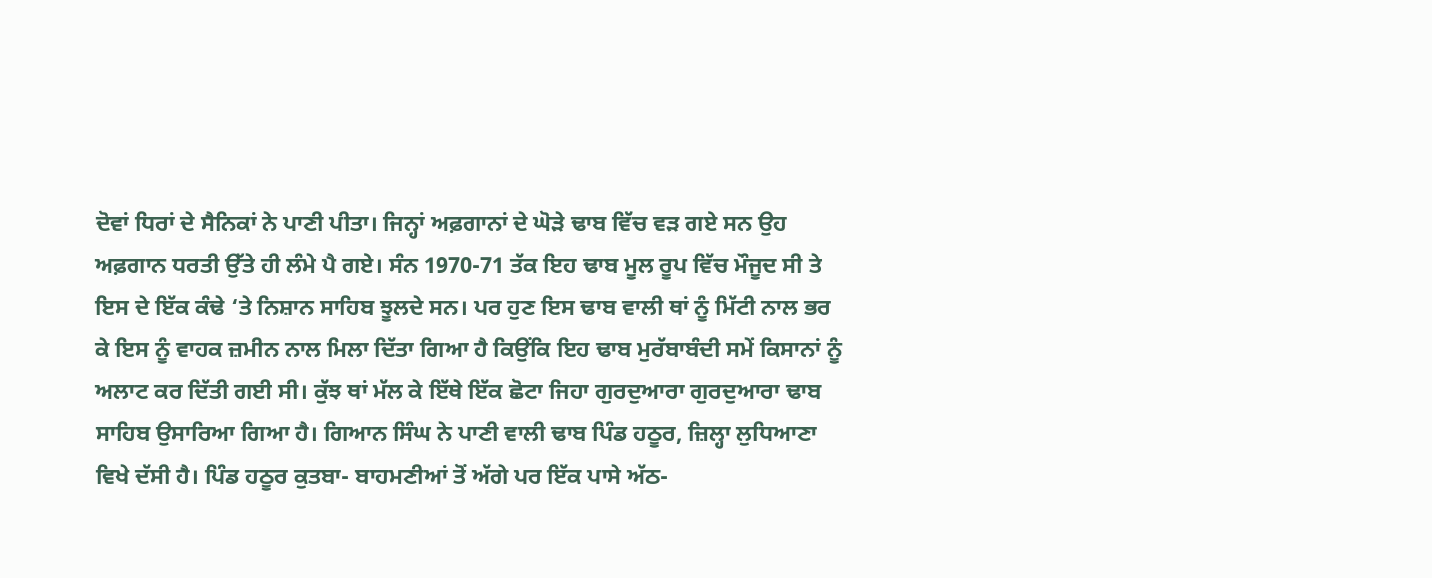ਦੋਵਾਂ ਧਿਰਾਂ ਦੇ ਸੈਨਿਕਾਂ ਨੇ ਪਾਣੀ ਪੀਤਾ। ਜਿਨ੍ਹਾਂ ਅਫ਼ਗਾਨਾਂ ਦੇ ਘੋੜੇ ਢਾਬ ਵਿੱਚ ਵੜ ਗਏ ਸਨ ਉਹ ਅਫ਼ਗਾਨ ਧਰਤੀ ਉੱਤੇ ਹੀ ਲੰਮੇ ਪੈ ਗਏ। ਸੰਨ 1970-71 ਤੱਕ ਇਹ ਢਾਬ ਮੂਲ ਰੂਪ ਵਿੱਚ ਮੌਜੂਦ ਸੀ ਤੇ ਇਸ ਦੇ ਇੱਕ ਕੰਢੇ ‘ਤੇ ਨਿਸ਼ਾਨ ਸਾਹਿਬ ਝੂਲਦੇ ਸਨ। ਪਰ ਹੁਣ ਇਸ ਢਾਬ ਵਾਲੀ ਥਾਂ ਨੂੰ ਮਿੱਟੀ ਨਾਲ ਭਰ ਕੇ ਇਸ ਨੂੰ ਵਾਹਕ ਜ਼ਮੀਨ ਨਾਲ ਮਿਲਾ ਦਿੱਤਾ ਗਿਆ ਹੈ ਕਿਉਂਕਿ ਇਹ ਢਾਬ ਮੁਰੱਬਾਬੰਦੀ ਸਮੇਂ ਕਿਸਾਨਾਂ ਨੂੰ ਅਲਾਟ ਕਰ ਦਿੱਤੀ ਗਈ ਸੀ। ਕੁੱਝ ਥਾਂ ਮੱਲ ਕੇ ਇੱਥੇ ਇੱਕ ਛੋਟਾ ਜਿਹਾ ਗੁਰਦੁਆਰਾ ਗੁਰਦੁਆਰਾ ਢਾਬ ਸਾਹਿਬ ਉਸਾਰਿਆ ਗਿਆ ਹੈ। ਗਿਆਨ ਸਿੰਘ ਨੇ ਪਾਣੀ ਵਾਲੀ ਢਾਬ ਪਿੰਡ ਹਠੂਰ, ਜ਼ਿਲ੍ਹਾ ਲੁਧਿਆਣਾ ਵਿਖੇ ਦੱਸੀ ਹੈ। ਪਿੰਡ ਹਠੂਰ ਕੁਤਬਾ- ਬਾਹਮਣੀਆਂ ਤੋਂ ਅੱਗੇ ਪਰ ਇੱਕ ਪਾਸੇ ਅੱਠ-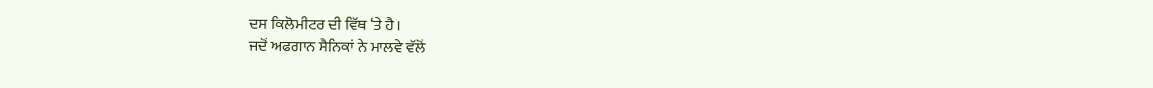ਦਸ ਕਿਲੋਮੀਟਰ ਦੀ ਵਿੱਥ ‘ਤੇ ਹੈ।
ਜਦੋਂ ਅਫਗਾਨ ਸੈਨਿਕਾਂ ਨੇ ਮਾਲਵੇ ਵੱਲੋਂ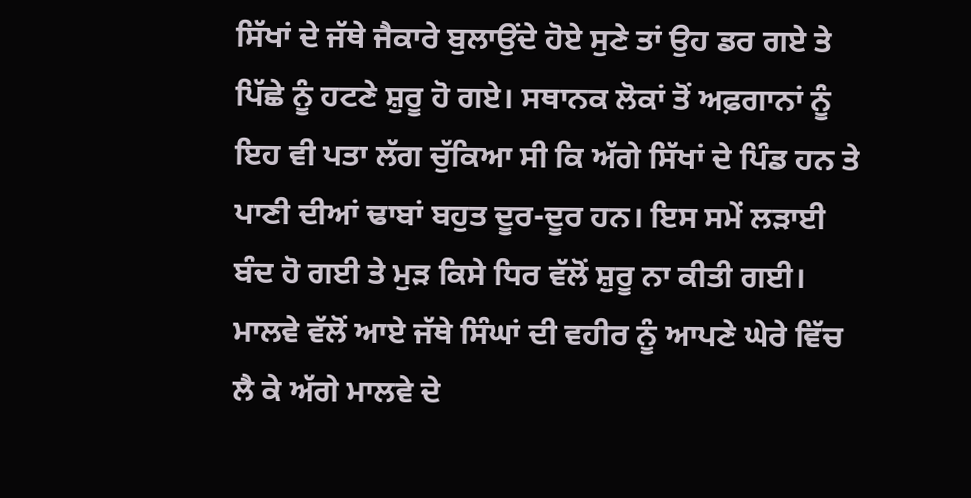ਸਿੱਖਾਂ ਦੇ ਜੱਥੇ ਜੈਕਾਰੇ ਬੁਲਾਉਂਦੇ ਹੋਏ ਸੁਣੇ ਤਾਂ ਉਹ ਡਰ ਗਏ ਤੇ ਪਿੱਛੇ ਨੂੰ ਹਟਣੇ ਸ਼ੁਰੂ ਹੋ ਗਏ। ਸਥਾਨਕ ਲੋਕਾਂ ਤੋਂ ਅਫ਼ਗਾਨਾਂ ਨੂੰ ਇਹ ਵੀ ਪਤਾ ਲੱਗ ਚੁੱਕਿਆ ਸੀ ਕਿ ਅੱਗੇ ਸਿੱਖਾਂ ਦੇ ਪਿੰਡ ਹਨ ਤੇ ਪਾਣੀ ਦੀਆਂ ਢਾਬਾਂ ਬਹੁਤ ਦੂਰ-ਦੂਰ ਹਨ। ਇਸ ਸਮੇਂ ਲੜਾਈ ਬੰਦ ਹੋ ਗਈ ਤੇ ਮੁੜ ਕਿਸੇ ਧਿਰ ਵੱਲੋਂ ਸ਼ੁਰੂ ਨਾ ਕੀਤੀ ਗਈ।
ਮਾਲਵੇ ਵੱਲੋਂ ਆਏ ਜੱਥੇ ਸਿੰਘਾਂ ਦੀ ਵਹੀਰ ਨੂੰ ਆਪਣੇ ਘੇਰੇ ਵਿੱਚ ਲੈ ਕੇ ਅੱਗੇ ਮਾਲਵੇ ਦੇ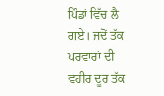ਪਿੰਡਾਂ ਵਿੱਚ ਲੈ ਗਏ। ਜਦੋਂ ਤੱਕ ਪਰਵਾਰਾਂ ਦੀ ਵਹੀਰ ਦੂਰ ਤੱਕ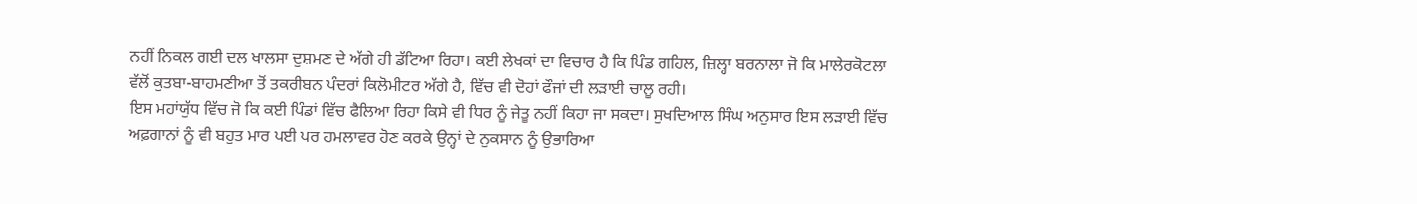ਨਹੀਂ ਨਿਕਲ ਗਈ ਦਲ ਖਾਲਸਾ ਦੁਸ਼ਮਣ ਦੇ ਅੱਗੇ ਹੀ ਡੱਟਿਆ ਰਿਹਾ। ਕਈ ਲੇਖਕਾਂ ਦਾ ਵਿਚਾਰ ਹੈ ਕਿ ਪਿੰਡ ਗਹਿਲ, ਜ਼ਿਲ੍ਹਾ ਬਰਨਾਲਾ ਜੋ ਕਿ ਮਾਲੇਰਕੋਟਲਾ ਵੱਲੋਂ ਕੁਤਬਾ-ਬਾਹਮਣੀਆ ਤੋਂ ਤਕਰੀਬਨ ਪੰਦਰਾਂ ਕਿਲੋਮੀਟਰ ਅੱਗੇ ਹੈ, ਵਿੱਚ ਵੀ ਦੋਹਾਂ ਫੌਜਾਂ ਦੀ ਲੜਾਈ ਚਾਲੂ ਰਹੀ।
ਇਸ ਮਹਾਂਯੁੱਧ ਵਿੱਚ ਜੋ ਕਿ ਕਈ ਪਿੰਡਾਂ ਵਿੱਚ ਫੈਲਿਆ ਰਿਹਾ ਕਿਸੇ ਵੀ ਧਿਰ ਨੂੰ ਜੇਤੂ ਨਹੀਂ ਕਿਹਾ ਜਾ ਸਕਦਾ। ਸੁਖਦਿਆਲ ਸਿੰਘ ਅਨੁਸਾਰ ਇਸ ਲੜਾਈ ਵਿੱਚ ਅਫ਼ਗਾਨਾਂ ਨੂੰ ਵੀ ਬਹੁਤ ਮਾਰ ਪਈ ਪਰ ਹਮਲਾਵਰ ਹੋਣ ਕਰਕੇ ਉਨ੍ਹਾਂ ਦੇ ਨੁਕਸਾਨ ਨੂੰ ਉਭਾਰਿਆ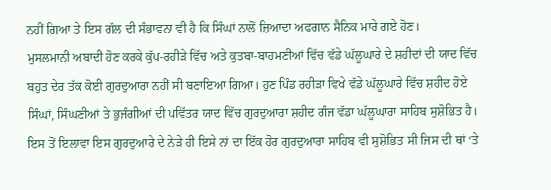ਨਹੀਂ ਗਿਆ ਤੇ ਇਸ ਗੱਲ ਦੀ ਸੰਭਾਵਨਾ ਵੀ ਹੈ ਕਿ ਸਿੰਘਾਂ ਨਾਲੋਂ ਜ਼ਿਆਦਾ ਅਫਗਾਨ ਸੈਨਿਕ ਮਾਰੇ ਗਏ ਹੋਣ।
ਮੁਸਲਮਾਨੀ ਅਬਾਦੀ ਹੋਣ ਕਰਕੇ ਕੁੱਪ-ਰਹੀੜੇ ਵਿੱਚ ਅਤੇ ਕੁਤਬਾ-ਬਾਹਮਣੀਆਂ ਵਿੱਚ ਵੱਡੇ ਘੱਲੂਘਾਰੇ ਦੇ ਸ਼ਹੀਦਾਂ ਦੀ ਯਾਦ ਵਿੱਚ ਬਹੁਤ ਦੇਰ ਤੱਕ ਕੋਈ ਗੁਰਦੁਆਰਾ ਨਹੀਂ ਸੀ ਬਣਾਇਆ ਗਿਆ। ਹੁਣ ਪਿੰਡ ਰਹੀੜਾ ਵਿਖੇ ਵੱਡੇ ਘੱਲੂਘਾਰੇ ਵਿੱਚ ਸ਼ਹੀਦ ਹੋਏ ਸਿੰਘਾਂ, ਸਿੰਘਣੀਆਂ ਤੇ ਭੁਜੰਗੀਆਂ ਦੀ ਪਵਿੱਤਰ ਯਾਦ ਵਿੱਚ ਗੁਰਦੁਆਰਾ ਸ਼ਹੀਦ ਗੰਜ ਵੱਡਾ ਘੱਲੂਘਾਰਾ ਸਾਹਿਬ ਸੁਸ਼ੋਭਿਤ ਹੈ। ਇਸ ਤੋਂ ਇਲਾਵਾ ਇਸ ਗੁਰਦੁਆਰੇ ਦੇ ਨੇੜੇ ਹੀ ਇਸੇ ਨਾਂ ਦਾ ਇੱਕ ਹੋਰ ਗੁਰਦੁਆਰਾ ਸਾਹਿਬ ਵੀ ਸੁਸ਼ੋਭਿਤ ਸੀ ਜਿਸ ਦੀ ਥਾਂ ‘ਤੇ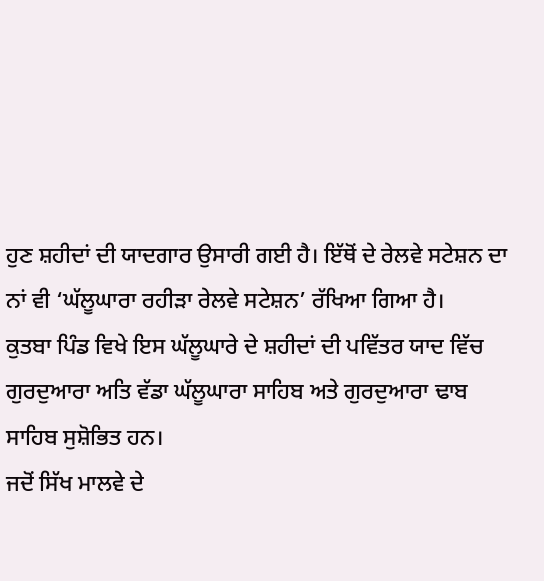ਹੁਣ ਸ਼ਹੀਦਾਂ ਦੀ ਯਾਦਗਾਰ ਉਸਾਰੀ ਗਈ ਹੈ। ਇੱਥੋਂ ਦੇ ਰੇਲਵੇ ਸਟੇਸ਼ਨ ਦਾ ਨਾਂ ਵੀ ‘ਘੱਲੂਘਾਰਾ ਰਹੀੜਾ ਰੇਲਵੇ ਸਟੇਸ਼ਨ’ ਰੱਖਿਆ ਗਿਆ ਹੈ।
ਕੁਤਬਾ ਪਿੰਡ ਵਿਖੇ ਇਸ ਘੱਲੂਘਾਰੇ ਦੇ ਸ਼ਹੀਦਾਂ ਦੀ ਪਵਿੱਤਰ ਯਾਦ ਵਿੱਚ ਗੁਰਦੁਆਰਾ ਅਤਿ ਵੱਡਾ ਘੱਲੂਘਾਰਾ ਸਾਹਿਬ ਅਤੇ ਗੁਰਦੁਆਰਾ ਢਾਬ ਸਾਹਿਬ ਸੁਸ਼ੋਭਿਤ ਹਨ।
ਜਦੋਂ ਸਿੱਖ ਮਾਲਵੇ ਦੇ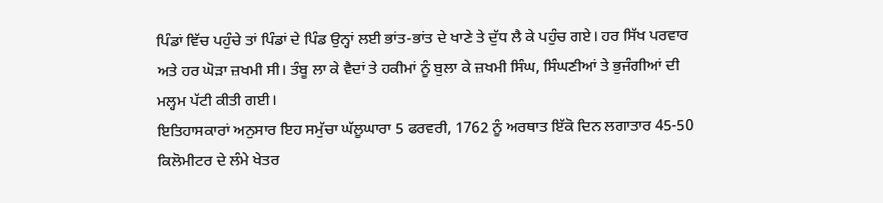ਪਿੰਡਾਂ ਵਿੱਚ ਪਹੁੰਚੇ ਤਾਂ ਪਿੰਡਾਂ ਦੇ ਪਿੰਡ ਉਨ੍ਹਾਂ ਲਈ ਭਾਂਤ-ਭਾਂਤ ਦੇ ਖਾਣੇ ਤੇ ਦੁੱਧ ਲੈ ਕੇ ਪਹੁੰਚ ਗਏ। ਹਰ ਸਿੱਖ ਪਰਵਾਰ ਅਤੇ ਹਰ ਘੋੜਾ ਜ਼ਖਮੀ ਸੀ। ਤੰਬੂ ਲਾ ਕੇ ਵੈਦਾਂ ਤੇ ਹਕੀਮਾਂ ਨੂੰ ਬੁਲਾ ਕੇ ਜ਼ਖਮੀ ਸਿੰਘ, ਸਿੰਘਣੀਆਂ ਤੇ ਭੁਜੰਗੀਆਂ ਦੀ ਮਲ੍ਹਮ ਪੱਟੀ ਕੀਤੀ ਗਈ।
ਇਤਿਹਾਸਕਾਰਾਂ ਅਨੁਸਾਰ ਇਹ ਸਮੁੱਚਾ ਘੱਲੂਘਾਰਾ 5 ਫਰਵਰੀ, 1762 ਨੂੰ ਅਰਥਾਤ ਇੱਕੋ ਦਿਨ ਲਗਾਤਾਰ 45-50 ਕਿਲੋਮੀਟਰ ਦੇ ਲੰਮੇ ਖੇਤਰ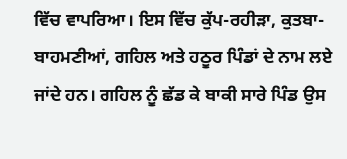ਵਿੱਚ ਵਾਪਰਿਆ। ਇਸ ਵਿੱਚ ਕੁੱਪ-ਰਹੀੜਾ, ਕੁਤਬਾ-ਬਾਹਮਣੀਆਂ, ਗਹਿਲ ਅਤੇ ਹਠੂਰ ਪਿੰਡਾਂ ਦੇ ਨਾਮ ਲਏ ਜਾਂਦੇ ਹਨ। ਗਹਿਲ ਨੂੰ ਛੱਡ ਕੇ ਬਾਕੀ ਸਾਰੇ ਪਿੰਡ ਉਸ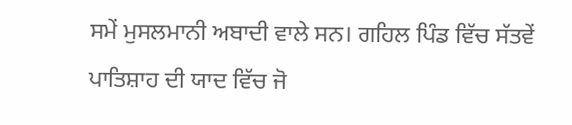ਸਮੇਂ ਮੁਸਲਮਾਨੀ ਅਬਾਦੀ ਵਾਲੇ ਸਨ। ਗਹਿਲ ਪਿੰਡ ਵਿੱਚ ਸੱਤਵੇਂ ਪਾਤਿਸ਼ਾਹ ਦੀ ਯਾਦ ਵਿੱਚ ਜੋ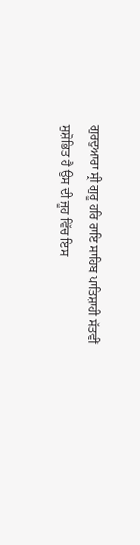ਗੁਰਦੁਆਰਾ ਸ੍ਰੀ ਗੁਰੂ ਹਰਿ ਰਾਇ ਸਾਹਿਬ ਪਾਤਿਸ਼ਾਹੀ ਸੱਤਵੀਂ ਸੁਸ਼ੋਭਿਤ ਹੈ ਉਸ ਦੀ ਜੂਹ ਵਿੱਚ ਇਸ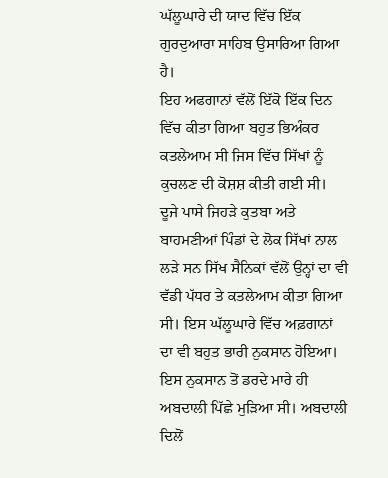ਘੱਲੂਘਾਰੇ ਦੀ ਯਾਦ ਵਿੱਚ ਇੱਕ ਗੁਰਦੁਆਰਾ ਸਾਹਿਬ ਉਸਾਰਿਆ ਗਿਆ ਹੈ।
ਇਹ ਅਫਗਾਨਾਂ ਵੱਲੋਂ ਇੱਕੋ ਇੱਕ ਦਿਨ ਵਿੱਚ ਕੀਤਾ ਗਿਆ ਬਹੁਤ ਭਿਅੰਕਰ ਕਤਲੇਆਮ ਸੀ ਜਿਸ ਵਿੱਚ ਸਿੱਖਾਂ ਨੂੰ ਕੁਚਲਣ ਦੀ ਕੋਸ਼ਸ਼ ਕੀਤੀ ਗਈ ਸੀ। ਦੂਜੇ ਪਾਸੇ ਜਿਹੜੇ ਕੁਤਬਾ ਅਤੇ ਬਾਹਮਣੀਆਂ ਪਿੰਡਾਂ ਦੇ ਲੋਕ ਸਿੱਖਾਂ ਨਾਲ ਲੜੇ ਸਨ ਸਿੱਖ ਸੈਨਿਕਾਂ ਵੱਲੋਂ ਉਨ੍ਹਾਂ ਦਾ ਵੀ ਵੱਡੀ ਪੱਧਰ ਤੇ ਕਤਲੇਆਮ ਕੀਤਾ ਗਿਆ ਸੀ। ਇਸ ਘੱਲੂਘਾਰੇ ਵਿੱਚ ਅਫ਼ਗਾਨਾਂ ਦਾ ਵੀ ਬਹੁਤ ਭਾਰੀ ਨੁਕਸਾਨ ਹੋਇਆ। ਇਸ ਨੁਕਸਾਨ ਤੋਂ ਡਰਦੇ ਮਾਰੇ ਹੀ ਅਬਦਾਲੀ ਪਿੱਛੇ ਮੁੜਿਆ ਸੀ। ਅਬਦਾਲੀ ਦਿਲੋਂ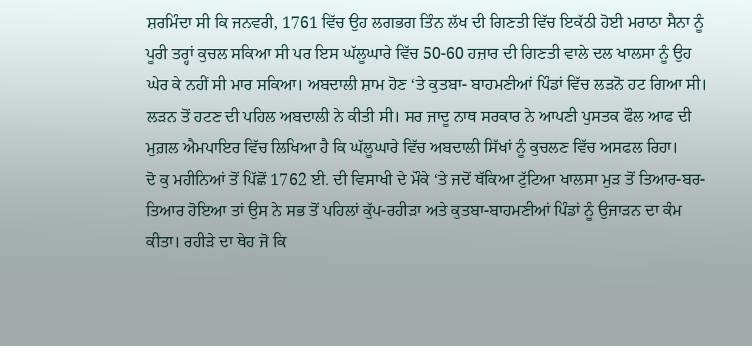ਸ਼ਰਮਿੰਦਾ ਸੀ ਕਿ ਜਨਵਰੀ, 1761 ਵਿੱਚ ਉਹ ਲਗਭਗ ਤਿੰਨ ਲੱਖ ਦੀ ਗਿਣਤੀ ਵਿੱਚ ਇਕੱਠੀ ਹੋਈ ਮਰਾਠਾ ਸੈਨਾ ਨੂੰ ਪੂਰੀ ਤਰ੍ਹਾਂ ਕੁਚਲ ਸਕਿਆ ਸੀ ਪਰ ਇਸ ਘੱਲੂਘਾਰੇ ਵਿੱਚ 50-60 ਹਜ਼ਾਰ ਦੀ ਗਿਣਤੀ ਵਾਲੇ ਦਲ ਖਾਲਸਾ ਨੂੰ ਉਹ ਘੇਰ ਕੇ ਨਹੀਂ ਸੀ ਮਾਰ ਸਕਿਆ। ਅਬਦਾਲੀ ਸ਼ਾਮ ਹੋਣ ‘ਤੇ ਕੁਤਬਾ- ਬਾਹਮਣੀਆਂ ਪਿੰਡਾਂ ਵਿੱਚ ਲੜਨੋ ਹਟ ਗਿਆ ਸੀ। ਲੜਨ ਤੋਂ ਹਟਣ ਦੀ ਪਹਿਲ ਅਬਦਾਲੀ ਨੇ ਕੀਤੀ ਸੀ। ਸਰ ਜਾਦੂ ਨਾਥ ਸਰਕਾਰ ਨੇ ਆਪਣੀ ਪੁਸਤਕ ਫੌਲ ਆਫ ਦੀ ਮੁਗ਼ਲ ਐਮਪਾਇਰ ਵਿੱਚ ਲਿਖਿਆ ਹੈ ਕਿ ਘੱਲੂਘਾਰੇ ਵਿੱਚ ਅਬਦਾਲੀ ਸਿੱਖਾਂ ਨੂੰ ਕੁਚਲਣ ਵਿੱਚ ਅਸਫਲ ਰਿਹਾ।
ਦੋ ਕੁ ਮਹੀਨਿਆਂ ਤੋਂ ਪਿੱਛੋਂ 1762 ਈ. ਦੀ ਵਿਸਾਖੀ ਦੇ ਮੌਕੇ ‘ਤੇ ਜਦੋਂ ਥੱਕਿਆ ਟੁੱਟਿਆ ਖਾਲਸਾ ਮੁੜ ਤੋਂ ਤਿਆਰ-ਬਰ-ਤਿਆਰ ਹੋਇਆ ਤਾਂ ਉਸ ਨੇ ਸਭ ਤੋਂ ਪਹਿਲਾਂ ਕੁੱਪ-ਰਹੀੜਾ ਅਤੇ ਕੁਤਬਾ-ਬਾਹਮਣੀਆਂ ਪਿੰਡਾਂ ਨੂੰ ਉਜਾੜਨ ਦਾ ਕੰਮ ਕੀਤਾ। ਰਹੀੜੇ ਦਾ ਥੇਹ ਜੋ ਕਿ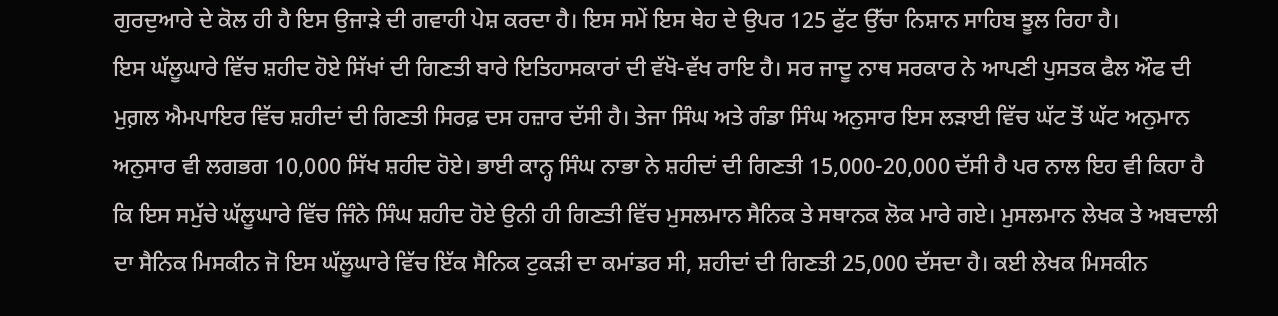ਗੁਰਦੁਆਰੇ ਦੇ ਕੋਲ ਹੀ ਹੈ ਇਸ ਉਜਾੜੇ ਦੀ ਗਵਾਹੀ ਪੇਸ਼ ਕਰਦਾ ਹੈ। ਇਸ ਸਮੇਂ ਇਸ ਥੇਹ ਦੇ ਉਪਰ 125 ਫੁੱਟ ਉੱਚਾ ਨਿਸ਼ਾਨ ਸਾਹਿਬ ਝੂਲ ਰਿਹਾ ਹੈ।
ਇਸ ਘੱਲੂਘਾਰੇ ਵਿੱਚ ਸ਼ਹੀਦ ਹੋਏ ਸਿੱਖਾਂ ਦੀ ਗਿਣਤੀ ਬਾਰੇ ਇਤਿਹਾਸਕਾਰਾਂ ਦੀ ਵੱਖੋ-ਵੱਖ ਰਾਇ ਹੈ। ਸਰ ਜਾਦੂ ਨਾਥ ਸਰਕਾਰ ਨੇ ਆਪਣੀ ਪੁਸਤਕ ਫੈਲ ਔਫ ਦੀ ਮੁਗ਼ਲ ਐਮਪਾਇਰ ਵਿੱਚ ਸ਼ਹੀਦਾਂ ਦੀ ਗਿਣਤੀ ਸਿਰਫ਼ ਦਸ ਹਜ਼ਾਰ ਦੱਸੀ ਹੈ। ਤੇਜਾ ਸਿੰਘ ਅਤੇ ਗੰਡਾ ਸਿੰਘ ਅਨੁਸਾਰ ਇਸ ਲੜਾਈ ਵਿੱਚ ਘੱਟ ਤੋਂ ਘੱਟ ਅਨੁਮਾਨ ਅਨੁਸਾਰ ਵੀ ਲਗਭਗ 10,000 ਸਿੱਖ ਸ਼ਹੀਦ ਹੋਏ। ਭਾਈ ਕਾਨ੍ਹ ਸਿੰਘ ਨਾਭਾ ਨੇ ਸ਼ਹੀਦਾਂ ਦੀ ਗਿਣਤੀ 15,000-20,000 ਦੱਸੀ ਹੈ ਪਰ ਨਾਲ ਇਹ ਵੀ ਕਿਹਾ ਹੈ ਕਿ ਇਸ ਸਮੁੱਚੇ ਘੱਲੂਘਾਰੇ ਵਿੱਚ ਜਿੰਨੇ ਸਿੰਘ ਸ਼ਹੀਦ ਹੋਏ ਉਨੀ ਹੀ ਗਿਣਤੀ ਵਿੱਚ ਮੁਸਲਮਾਨ ਸੈਨਿਕ ਤੇ ਸਥਾਨਕ ਲੋਕ ਮਾਰੇ ਗਏ। ਮੁਸਲਮਾਨ ਲੇਖਕ ਤੇ ਅਬਦਾਲੀ ਦਾ ਸੈਨਿਕ ਮਿਸਕੀਨ ਜੋ ਇਸ ਘੱਲੂਘਾਰੇ ਵਿੱਚ ਇੱਕ ਸੈਨਿਕ ਟੁਕੜੀ ਦਾ ਕਮਾਂਡਰ ਸੀ, ਸ਼ਹੀਦਾਂ ਦੀ ਗਿਣਤੀ 25,000 ਦੱਸਦਾ ਹੈ। ਕਈ ਲੇਖਕ ਮਿਸਕੀਨ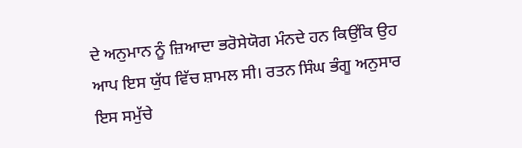ਦੇ ਅਨੁਮਾਨ ਨੂੰ ਜ਼ਿਆਦਾ ਭਰੋਸੇਯੋਗ ਮੰਨਦੇ ਹਨ ਕਿਉਂਕਿ ਉਹ ਆਪ ਇਸ ਯੁੱਧ ਵਿੱਚ ਸ਼ਾਮਲ ਸੀ। ਰਤਨ ਸਿੰਘ ਭੰਗੂ ਅਨੁਸਾਰ ਇਸ ਸਮੁੱਚੇ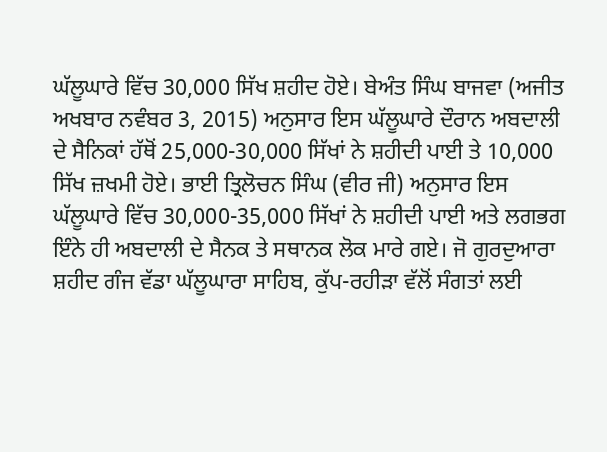ਘੱਲੂਘਾਰੇ ਵਿੱਚ 30,000 ਸਿੱਖ ਸ਼ਹੀਦ ਹੋਏ। ਬੇਅੰਤ ਸਿੰਘ ਬਾਜਵਾ (ਅਜੀਤ ਅਖਬਾਰ ਨਵੰਬਰ 3, 2015) ਅਨੁਸਾਰ ਇਸ ਘੱਲੂਘਾਰੇ ਦੌਰਾਨ ਅਬਦਾਲੀ ਦੇ ਸੈਨਿਕਾਂ ਹੱਥੋਂ 25,000-30,000 ਸਿੱਖਾਂ ਨੇ ਸ਼ਹੀਦੀ ਪਾਈ ਤੇ 10,000 ਸਿੱਖ ਜ਼ਖਮੀ ਹੋਏ। ਭਾਈ ਤ੍ਰਿਲੋਚਨ ਸਿੰਘ (ਵੀਰ ਜੀ) ਅਨੁਸਾਰ ਇਸ ਘੱਲੂਘਾਰੇ ਵਿੱਚ 30,000-35,000 ਸਿੱਖਾਂ ਨੇ ਸ਼ਹੀਦੀ ਪਾਈ ਅਤੇ ਲਗਭਗ ਇੰਨੇ ਹੀ ਅਬਦਾਲੀ ਦੇ ਸੈਨਕ ਤੇ ਸਥਾਨਕ ਲੋਕ ਮਾਰੇ ਗਏ। ਜੋ ਗੁਰਦੁਆਰਾ ਸ਼ਹੀਦ ਗੰਜ ਵੱਡਾ ਘੱਲੂਘਾਰਾ ਸਾਹਿਬ, ਕੁੱਪ-ਰਹੀੜਾ ਵੱਲੋਂ ਸੰਗਤਾਂ ਲਈ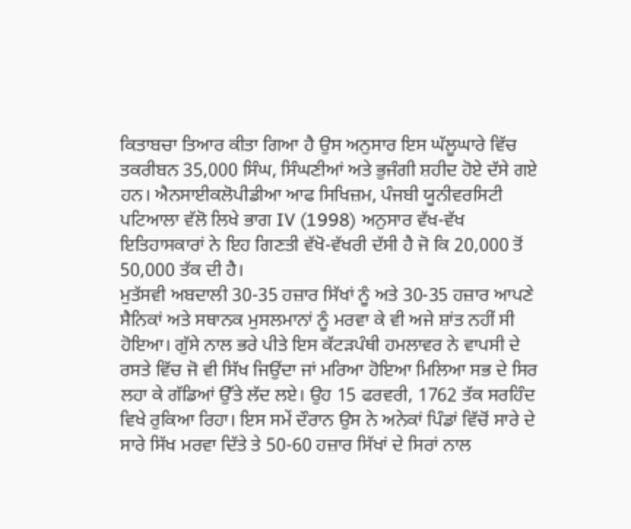ਕਿਤਾਬਚਾ ਤਿਆਰ ਕੀਤਾ ਗਿਆ ਹੈ ਉਸ ਅਨੁਸਾਰ ਇਸ ਘੱਲੂਘਾਰੇ ਵਿੱਚ ਤਕਰੀਬਨ 35,000 ਸਿੰਘ, ਸਿੰਘਣੀਆਂ ਅਤੇ ਭੁਜੰਗੀ ਸ਼ਹੀਦ ਹੋਏ ਦੱਸੇ ਗਏ ਹਨ। ਐਨਸਾਈਕਲੋਪੀਡੀਆ ਆਫ ਸਿਖਿਜ਼ਮ, ਪੰਜਬੀ ਯੂਨੀਵਰਸਿਟੀ ਪਟਿਆਲਾ ਵੱਲੋ ਲਿਖੇ ਭਾਗ IV (1998) ਅਨੁਸਾਰ ਵੱਖ-ਵੱਖ ਇਤਿਹਾਸਕਾਰਾਂ ਨੇ ਇਹ ਗਿਣਤੀ ਵੱਖੋ-ਵੱਖਰੀ ਦੱਸੀ ਹੈ ਜੋ ਕਿ 20,000 ਤੋਂ 50,000 ਤੱਕ ਦੀ ਹੈ।
ਮੁਤੱਸਵੀ ਅਬਦਾਲੀ 30-35 ਹਜ਼ਾਰ ਸਿੱਖਾਂ ਨੂੰ ਅਤੇ 30-35 ਹਜ਼ਾਰ ਆਪਣੇ ਸੈਨਿਕਾਂ ਅਤੇ ਸਥਾਨਕ ਮੁਸਲਮਾਨਾਂ ਨੂੰ ਮਰਵਾ ਕੇ ਵੀ ਅਜੇ ਸ਼ਾਂਤ ਨਹੀਂ ਸੀ ਹੋਇਆ। ਗੁੱਸੇ ਨਾਲ ਭਰੇ ਪੀਤੇ ਇਸ ਕੱਟੜਪੰਥੀ ਹਮਲਾਵਰ ਨੇ ਵਾਪਸੀ ਦੇ ਰਸਤੇ ਵਿੱਚ ਜੋ ਵੀ ਸਿੱਖ ਜਿਉਂਦਾ ਜਾਂ ਮਰਿਆ ਹੋਇਆ ਮਿਲਿਆ ਸਭ ਦੇ ਸਿਰ ਲਹਾ ਕੇ ਗੱਡਿਆਂ ਉੱਤੇ ਲੱਦ ਲਏ। ਉਹ 15 ਫਰਵਰੀ, 1762 ਤੱਕ ਸਰਹਿੰਦ ਵਿਖੇ ਰੁਕਿਆ ਰਿਹਾ। ਇਸ ਸਮੇਂ ਦੌਰਾਨ ਉਸ ਨੇ ਅਨੇਕਾਂ ਪਿੰਡਾਂ ਵਿੱਚੋਂ ਸਾਰੇ ਦੇ ਸਾਰੇ ਸਿੱਖ ਮਰਵਾ ਦਿੱਤੇ ਤੇ 50-60 ਹਜ਼ਾਰ ਸਿੱਖਾਂ ਦੇ ਸਿਰਾਂ ਨਾਲ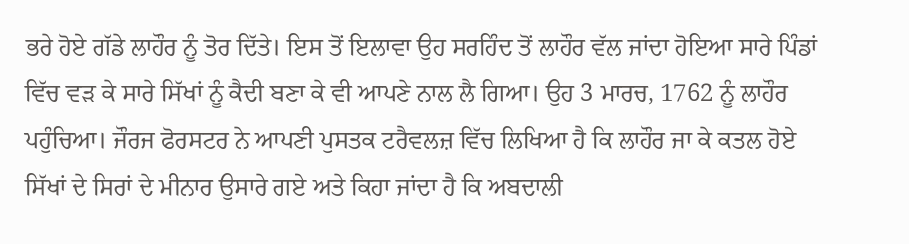ਭਰੇ ਹੋਏ ਗੱਡੇ ਲਾਹੌਰ ਨੂੰ ਤੋਰ ਦਿੱਤੇ। ਇਸ ਤੋਂ ਇਲਾਵਾ ਉਹ ਸਰਹਿੰਦ ਤੋਂ ਲਾਹੌਰ ਵੱਲ ਜਾਂਦਾ ਹੋਇਆ ਸਾਰੇ ਪਿੰਡਾਂ ਵਿੱਚ ਵੜ ਕੇ ਸਾਰੇ ਸਿੱਖਾਂ ਨੂੰ ਕੈਦੀ ਬਣਾ ਕੇ ਵੀ ਆਪਣੇ ਨਾਲ ਲੈ ਗਿਆ। ਉਹ 3 ਮਾਰਚ, 1762 ਨੂੰ ਲਾਹੌਰ ਪਹੁੰਚਿਆ। ਜੌਰਜ ਫੋਰਸਟਰ ਨੇ ਆਪਣੀ ਪੁਸਤਕ ਟਰੈਵਲਜ਼ ਵਿੱਚ ਲਿਖਿਆ ਹੈ ਕਿ ਲਾਹੌਰ ਜਾ ਕੇ ਕਤਲ ਹੋਏ ਸਿੱਖਾਂ ਦੇ ਸਿਰਾਂ ਦੇ ਮੀਨਾਰ ਉਸਾਰੇ ਗਏ ਅਤੇ ਕਿਹਾ ਜਾਂਦਾ ਹੈ ਕਿ ਅਬਦਾਲੀ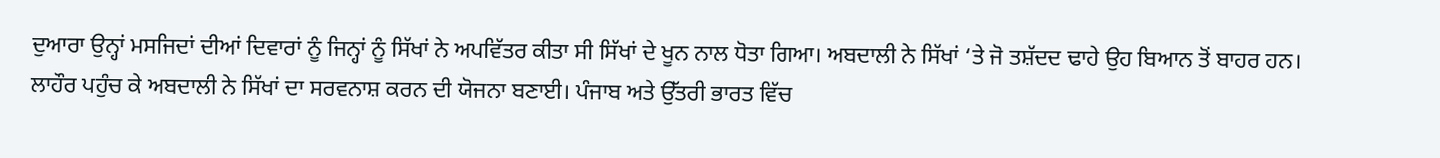ਦੁਆਰਾ ਉਨ੍ਹਾਂ ਮਸਜਿਦਾਂ ਦੀਆਂ ਦਿਵਾਰਾਂ ਨੂੰ ਜਿਨ੍ਹਾਂ ਨੂੰ ਸਿੱਖਾਂ ਨੇ ਅਪਵਿੱਤਰ ਕੀਤਾ ਸੀ ਸਿੱਖਾਂ ਦੇ ਖੂਨ ਨਾਲ ਧੋਤਾ ਗਿਆ। ਅਬਦਾਲੀ ਨੇ ਸਿੱਖਾਂ ‘ਤੇ ਜੋ ਤਸ਼ੱਦਦ ਢਾਹੇ ਉਹ ਬਿਆਨ ਤੋਂ ਬਾਹਰ ਹਨ।
ਲਾਹੌਰ ਪਹੁੰਚ ਕੇ ਅਬਦਾਲੀ ਨੇ ਸਿੱਖਾਂ ਦਾ ਸਰਵਨਾਸ਼ ਕਰਨ ਦੀ ਯੋਜਨਾ ਬਣਾਈ। ਪੰਜਾਬ ਅਤੇ ਉੱਤਰੀ ਭਾਰਤ ਵਿੱਚ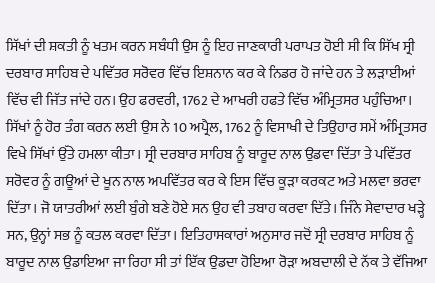ਸਿੱਖਾਂ ਦੀ ਸ਼ਕਤੀ ਨੂੰ ਖਤਮ ਕਰਨ ਸਬੰਧੀ ਉਸ ਨੂੰ ਇਹ ਜਾਣਕਾਰੀ ਪਰਾਪਤ ਹੋਈ ਸੀ ਕਿ ਸਿੱਖ ਸ੍ਰੀ ਦਰਬਾਰ ਸਾਹਿਬ ਦੇ ਪਵਿੱਤਰ ਸਰੋਵਰ ਵਿੱਚ ਇਸ਼ਨਾਨ ਕਰ ਕੇ ਨਿਡਰ ਹੋ ਜਾਂਦੇ ਹਨ ਤੇ ਲੜਾਈਆਂ ਵਿੱਚ ਵੀ ਜਿੱਤ ਜਾਂਦੇ ਹਨ। ਉਹ ਫਰਵਰੀ, 1762 ਦੇ ਆਖਰੀ ਹਫਤੇ ਵਿੱਚ ਅੰਮ੍ਰਿਤਸਰ ਪਹੁੰਚਿਆ। ਸਿੱਖਾਂ ਨੂੰ ਹੋਰ ਤੰਗ ਕਰਨ ਲਈ ਉਸ ਨੇ 10 ਅਪ੍ਰੈਲ, 1762 ਨੂੰ ਵਿਸਾਖੀ ਦੇ ਤਿਉਹਾਰ ਸਮੇਂ ਅੰਮ੍ਰਿਤਸਰ ਵਿਖੇ ਸਿੱਖਾਂ ਉੱਤੇ ਹਮਲਾ ਕੀਤਾ। ਸ੍ਰੀ ਦਰਬਾਰ ਸਾਹਿਬ ਨੂੰ ਬਾਰੂਦ ਨਾਲ ਉਡਵਾ ਦਿੱਤਾ ਤੇ ਪਵਿੱਤਰ ਸਰੋਵਰ ਨੂੰ ਗਊਆਂ ਦੇ ਖੂਨ ਨਾਲ ਅਪਵਿੱਤਰ ਕਰ ਕੇ ਇਸ ਵਿੱਚ ਕੂੜਾ ਕਰਕਟ ਅਤੇ ਮਲਵਾ ਭਰਵਾ ਦਿੱਤਾ। ਜੋ ਯਾਤਰੀਆਂ ਲਈ ਬੁੰਗੇ ਬਣੇ ਹੋਏ ਸਨ ਉਹ ਵੀ ਤਬਾਹ ਕਰਵਾ ਦਿੱਤੇ। ਜਿੰਨੇ ਸੇਵਾਦਾਰ ਖੜ੍ਹੇ ਸਨ, ਉਨ੍ਹਾਂ ਸਭ ਨੂੰ ਕਤਲ ਕਰਵਾ ਦਿੱਤਾ। ਇਤਿਹਾਸਕਾਰਾਂ ਅਨੁਸਾਰ ਜਦੋਂ ਸ੍ਰੀ ਦਰਬਾਰ ਸਾਹਿਬ ਨੂੰ ਬਾਰੂਦ ਨਾਲ ਉਡਾਇਆ ਜਾ ਰਿਹਾ ਸੀ ਤਾਂ ਇੱਕ ਉਡਦਾ ਹੋਇਆ ਰੋੜਾ ਅਬਦਾਲੀ ਦੇ ਨੱਕ ਤੇ ਵੱਜਿਆ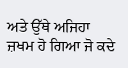ਅਤੇ ਉੱਥੇ ਅਜਿਹਾ ਜ਼ਖਮ ਹੋ ਗਿਆ ਜੋ ਕਦੇ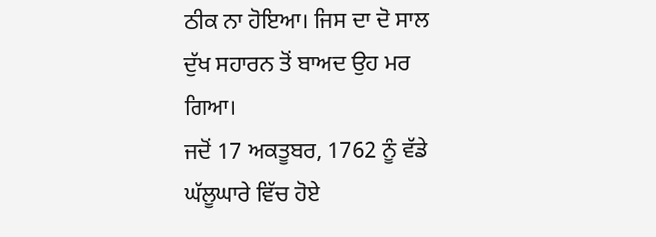ਠੀਕ ਨਾ ਹੋਇਆ। ਜਿਸ ਦਾ ਦੋ ਸਾਲ ਦੁੱਖ ਸਹਾਰਨ ਤੋਂ ਬਾਅਦ ਉਹ ਮਰ ਗਿਆ।
ਜਦੋਂ 17 ਅਕਤੂਬਰ, 1762 ਨੂੰ ਵੱਡੇ ਘੱਲੂਘਾਰੇ ਵਿੱਚ ਹੋਏ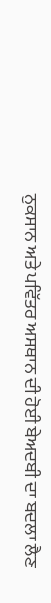ਨੁਕਸਾਨ ਅਤੇ ਪਵਿੱਤਰ ਅਸਥਾਨ ਦੀ ਹੋਈ ਬੇਅਦਬੀ ਦਾ ਬਦਲਾ ਲੈਣ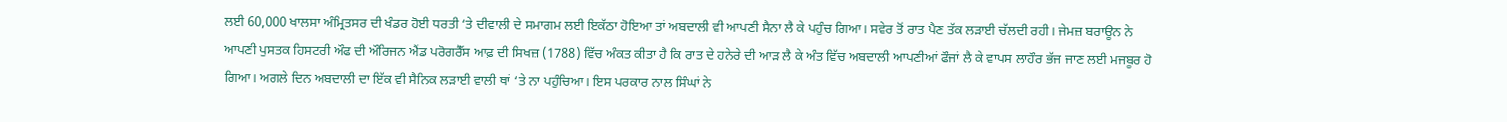ਲਈ 60,000 ਖਾਲਸਾ ਅੰਮ੍ਰਿਤਸਰ ਦੀ ਖੰਡਰ ਹੋਈ ਧਰਤੀ ‘ਤੇ ਦੀਵਾਲੀ ਦੇ ਸਮਾਗਮ ਲਈ ਇਕੱਠਾ ਹੋਇਆ ਤਾਂ ਅਬਦਾਲੀ ਵੀ ਆਪਣੀ ਸੈਨਾ ਲੈ ਕੇ ਪਹੁੰਚ ਗਿਆ। ਸਵੇਰ ਤੋਂ ਰਾਤ ਪੈਣ ਤੱਕ ਲੜਾਈ ਚੱਲਦੀ ਰਹੀ। ਜੇਮਜ਼ ਬਰਾਊਨ ਨੇ ਆਪਣੀ ਪੁਸਤਕ ਹਿਸਟਰੀ ਔਫ ਦੀ ਔਰਿਜਨ ਐਂਡ ਪਰੋਗਰੈੱਸ ਆਫ਼ ਦੀ ਸਿਖਜ਼ (1788) ਵਿੱਚ ਅੰਕਤ ਕੀਤਾ ਹੈ ਕਿ ਰਾਤ ਦੇ ਹਨੇਰੇ ਦੀ ਆੜ ਲੈ ਕੇ ਅੰਤ ਵਿੱਚ ਅਬਦਾਲੀ ਆਪਣੀਆਂ ਫੌਜਾਂ ਲੈ ਕੇ ਵਾਪਸ ਲਾਹੌਰ ਭੱਜ ਜਾਣ ਲਈ ਮਜਬੂਰ ਹੋ ਗਿਆ। ਅਗਲੇ ਦਿਨ ਅਬਦਾਲੀ ਦਾ ਇੱਕ ਵੀ ਸੈਨਿਕ ਲੜਾਈ ਵਾਲੀ ਥਾਂ ‘ਤੇ ਨਾ ਪਹੁੰਚਿਆ। ਇਸ ਪਰਕਾਰ ਨਾਲ ਸਿੰਘਾਂ ਨੇ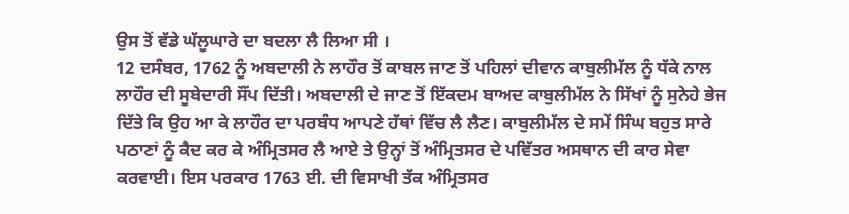ਉਸ ਤੋਂ ਵੱਡੇ ਘੱਲੂਘਾਰੇ ਦਾ ਬਦਲਾ ਲੈ ਲਿਆ ਸੀ ।
12 ਦਸੰਬਰ, 1762 ਨੂੰ ਅਬਦਾਲੀ ਨੇ ਲਾਹੌਰ ਤੋਂ ਕਾਬਲ ਜਾਣ ਤੋਂ ਪਹਿਲਾਂ ਦੀਵਾਨ ਕਾਬੁਲੀਮੱਲ ਨੂੰ ਧੱਕੇ ਨਾਲ ਲਾਹੌਰ ਦੀ ਸੂਬੇਦਾਰੀ ਸੌਂਪ ਦਿੱਤੀ। ਅਬਦਾਲੀ ਦੇ ਜਾਣ ਤੋਂ ਇੱਕਦਮ ਬਾਅਦ ਕਾਬੁਲੀਮੱਲ ਨੇ ਸਿੱਖਾਂ ਨੂੰ ਸੁਨੇਹੇ ਭੇਜ ਦਿੱਤੇ ਕਿ ਉਹ ਆ ਕੇ ਲਾਹੌਰ ਦਾ ਪਰਬੰਧ ਆਪਣੇ ਹੱਥਾਂ ਵਿੱਚ ਲੈ ਲੈਣ। ਕਾਬੁਲੀਮੱਲ ਦੇ ਸਮੇਂ ਸਿੰਘ ਬਹੁਤ ਸਾਰੇ ਪਠਾਣਾਂ ਨੂੰ ਕੈਦ ਕਰ ਕੇ ਅੰਮ੍ਰਿਤਸਰ ਲੈ ਆਏ ਤੇ ਉਨ੍ਹਾਂ ਤੋਂ ਅੰਮ੍ਰਿਤਸਰ ਦੇ ਪਵਿੱਤਰ ਅਸਥਾਨ ਦੀ ਕਾਰ ਸੇਵਾ ਕਰਵਾਈ। ਇਸ ਪਰਕਾਰ 1763 ਈ. ਦੀ ਵਿਸਾਖੀ ਤੱਕ ਅੰਮ੍ਰਿਤਸਰ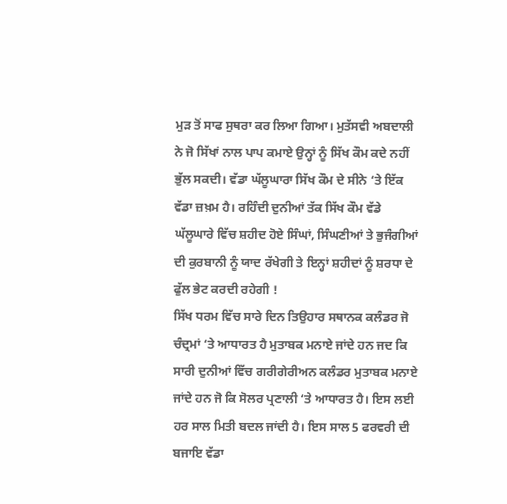ਮੁੜ ਤੋਂ ਸਾਫ ਸੁਥਰਾ ਕਰ ਲਿਆ ਗਿਆ। ਮੁਤੱਸਵੀ ਅਬਦਾਲੀ ਨੇ ਜੋ ਸਿੱਖਾਂ ਨਾਲ ਪਾਪ ਕਮਾਏ ਉਨ੍ਹਾਂ ਨੂੰ ਸਿੱਖ ਕੌਮ ਕਦੇ ਨਹੀਂ ਭੁੱਲ ਸਕਦੀ। ਵੱਡਾ ਘੱਲੂਘਾਰਾ ਸਿੱਖ ਕੌਮ ਦੇ ਸੀਨੇ ‘ਤੇ ਇੱਕ ਵੱਡਾ ਜ਼ਖ਼ਮ ਹੈ। ਰਹਿੰਦੀ ਦੁਨੀਆਂ ਤੱਕ ਸਿੱਖ ਕੌਮ ਵੱਡੇ ਘੱਲੂਘਾਰੇ ਵਿੱਚ ਸ਼ਹੀਦ ਹੋਏ ਸਿੰਘਾਂ, ਸਿੰਘਣੀਆਂ ਤੇ ਭੁਜੰਗੀਆਂ ਦੀ ਕੁਰਬਾਨੀ ਨੂੰ ਯਾਦ ਰੱਖੇਗੀ ਤੇ ਇਨ੍ਹਾਂ ਸ਼ਹੀਦਾਂ ਨੂੰ ਸ਼ਰਧਾ ਦੇ ਫੁੱਲ ਭੇਟ ਕਰਦੀ ਰਹੇਗੀ !
ਸਿੱਖ ਧਰਮ ਵਿੱਚ ਸਾਰੇ ਦਿਨ ਤਿਉਹਾਰ ਸਥਾਨਕ ਕਲੰਡਰ ਜੋ ਚੰਦ੍ਰਮਾਂ ‘ਤੇ ਆਧਾਰਤ ਹੈ ਮੁਤਾਬਕ ਮਨਾਏ ਜਾਂਦੇ ਹਨ ਜਦ ਕਿ ਸਾਰੀ ਦੁਨੀਆਂ ਵਿੱਚ ਗਰੀਗੇਰੀਅਨ ਕਲੰਡਰ ਮੁਤਾਬਕ ਮਨਾਏ ਜਾਂਦੇ ਹਨ ਜੋ ਕਿ ਸੋਲਰ ਪ੍ਰਣਾਲੀ ‘ਤੇ ਆਧਾਰਤ ਹੈ। ਇਸ ਲਈ ਹਰ ਸਾਲ ਮਿਤੀ ਬਦਲ ਜਾਂਦੀ ਹੈ। ਇਸ ਸਾਲ 5 ਫਰਵਰੀ ਦੀ ਬਜਾਇ ਵੱਡਾ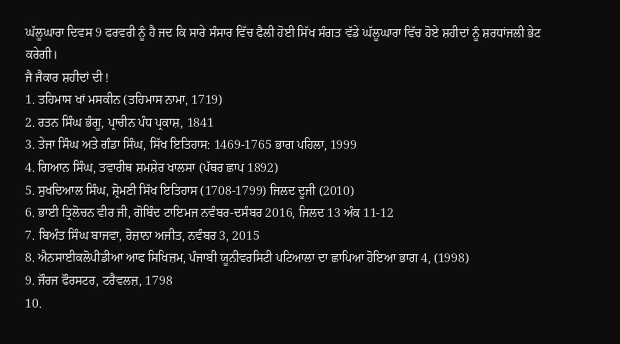ਘੱਲੂਘਾਰਾ ਦਿਵਸ 9 ਫਰਵਰੀ ਨੂੰ ਹੈ ਜਦ ਕਿ ਸਾਰੇ ਸੰਸਾਰ ਵਿੱਚ ਫੈਲੀ ਹੋਈ ਸਿੱਖ ਸੰਗਤ ਵੱਡੇ ਘੱਲੂਘਾਰਾ ਵਿੱਚ ਹੋਏ ਸ਼ਹੀਦਾਂ ਨੂੰ ਸ਼ਰਧਾਂਜਲੀ ਭੇਟ ਕਰੇਗੀ।
ਜੈ ਜੈਕਾਰ ਸ਼ਹੀਦਾਂ ਦੀ !
1. ਤਹਿਮਾਸ ਖਾਂ ਮਸਕੀਨ (ਤਹਿਮਾਸ ਨਾਮਾ, 1719)
2. ਰਤਨ ਸਿੰਘ ਭੰਗੂ, ਪ੍ਰਾਚੀਨ ਪੰਧ ਪ੍ਰਕਾਸ਼, 1841
3. ਤੇਜਾ ਸਿੰਘ ਅਤੇ ਗੰਡਾ ਸਿੰਘ, ਸਿੱਖ ਇਤਿਹਾਸ: 1469-1765 ਭਾਗ ਪਹਿਲਾ, 1999
4. ਗਿਆਨ ਸਿੰਘ, ਤਵਾਰੀਥ ਸ਼ਮਸ਼ੇਰ ਖਾਲਸਾ (ਪੱਥਰ ਛਾਪ 1892)
5. ਸੁਖਦਿਆਲ ਸਿੰਘ, ਸ਼੍ਰੋਮਣੀ ਸਿੱਖ ਇਤਿਹਾਸ (1708-1799) ਜਿਲਦ ਦੂਜੀ (2010)
6. ਭਾਈ ਤ੍ਰਿਲੋਚਨ ਵੀਰ ਜੀ, ਗੋਬਿੰਦ ਟਾਇਮਜ ਨਵੰਬਰ-ਦਸੰਬਰ 2016, ਜਿਲਦ 13 ਅੰਕ 11-12
7. ਬਿਅੰਤ ਸਿੰਘ ਬਾਜਵਾ, ਰੋਜ਼ਾਨਾ ਅਜੀਤ, ਨਵੰਬਰ 3, 2015
8. ਐਨਸਾਈਕਲੋਪੀਡੀਆ ਆਫ ਸਿਖਿਜ਼ਮ, ਪੰਜਾਬੀ ਯੂਨੀਵਰਸਿਟੀ ਪਟਿਆਲਾ ਦਾ ਛਾਪਿਆ ਹੋਇਆ ਭਾਗ 4, (1998)
9. ਜੌਰਜ ਫੌਰਸਟਰ, ਟਰੈਵਲਜ਼, 1798
10.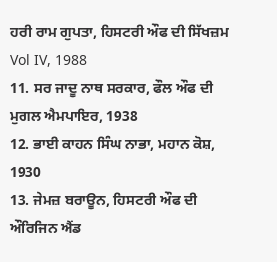ਹਰੀ ਰਾਮ ਗੁਪਤਾ, ਹਿਸਟਰੀ ਔਫ ਦੀ ਸਿੱਖਜ਼ਮ Vol IV, 1988
11. ਸਰ ਜਾਦੂ ਨਾਥ ਸਰਕਾਰ, ਫੌਲ ਔਫ ਦੀ ਮੁਗਲ ਐਮਪਾਇਰ, 1938
12. ਭਾਈ ਕਾਹਨ ਸਿੰਘ ਨਾਭਾ, ਮਹਾਨ ਕੋਸ਼, 1930
13. ਜੇਮਜ਼ ਬਰਾਊਨ, ਹਿਸਟਰੀ ਔਫ ਦੀ ਔਰਿਜਿਨ ਐਂਡ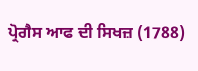ਪ੍ਰੋਗੈਸ ਆਫ ਦੀ ਸਿਖਜ਼ (1788)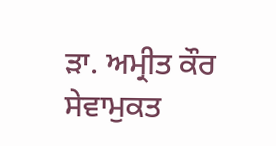ਡ਼ਾ. ਅਮ੍ਰੀਤ ਕੌਰ
ਸੇਵਾਮੁਕਤ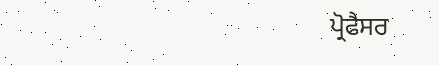ਪ੍ਰੋਫੈਸਰ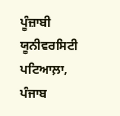ਪੂੰਜ਼ਾਬੀ ਯੂਨੀਵਰਸਿਟੀ
ਪਟਿਆਲ਼ਾ, ਪੰਜਾਬ